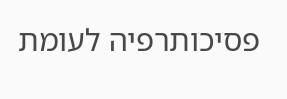פסיכותרפיה לעומת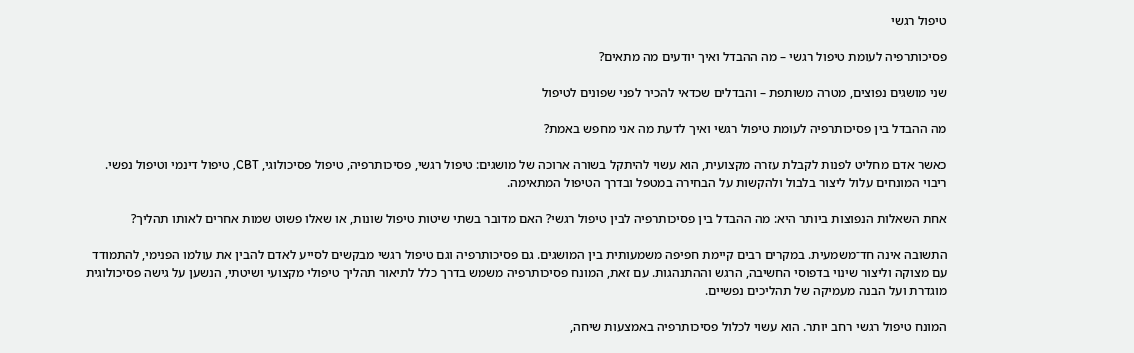טיפול רגשי

פסיכותרפיה לעומת טיפול רגשי – מה ההבדל ואיך יודעים מה מתאים?

שני מושגים נפוצים, מטרה משותפת – והבדלים שכדאי להכיר לפני שפונים לטיפול

מה ההבדל בין פסיכותרפיה לעומת טיפול רגשי ואיך לדעת מה אני מחפש באמת?

כאשר אדם מחליט לפנות לקבלת עזרה מקצועית, הוא עשוי להיתקל בשורה ארוכה של מושגים: טיפול רגשי, פסיכותרפיה, טיפול פסיכולוגי, CBT, טיפול דינמי וטיפול נפשי. ריבוי המונחים עלול ליצור בלבול ולהקשות על הבחירה במטפל ובדרך הטיפול המתאימה.

אחת השאלות הנפוצות ביותר היא: מה ההבדל בין פסיכותרפיה לבין טיפול רגשי? האם מדובר בשתי שיטות טיפול שונות, או שאלו פשוט שמות אחרים לאותו תהליך?

התשובה אינה חד־משמעית. במקרים רבים קיימת חפיפה משמעותית בין המושגים. גם פסיכותרפיה וגם טיפול רגשי מבקשים לסייע לאדם להבין את עולמו הפנימי, להתמודד עם מצוקה וליצור שינוי בדפוסי החשיבה, הרגש וההתנהגות. עם זאת, המונח פסיכותרפיה משמש בדרך כלל לתיאור תהליך טיפולי מקצועי ושיטתי, הנשען על גישה פסיכולוגית מוגדרת ועל הבנה מעמיקה של תהליכים נפשיים.

המונח טיפול רגשי רחב יותר. הוא עשוי לכלול פסיכותרפיה באמצעות שיחה,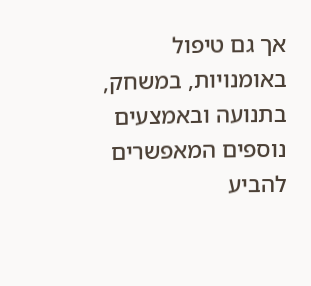אך גם טיפול באומנויות, במשחק, בתנועה ובאמצעים נוספים המאפשרים להביע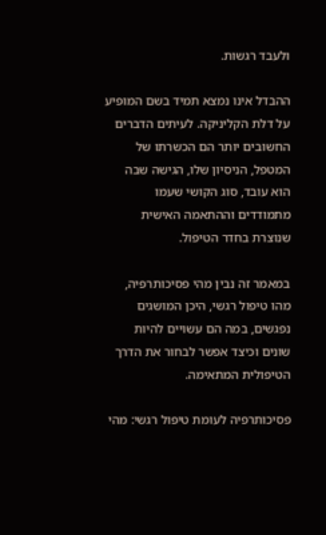ולעבד רגשות.

ההבדל אינו נמצא תמיד בשם המופיע על דלת הקליניקה. לעיתים הדברים החשובים יותר הם הכשרתו של המטפל, הניסיון שלו, הגישה שבה הוא עובד, סוג הקושי שעמו מתמודדים וההתאמה האישית שנוצרת בחדר הטיפול.

במאמר זה נבין מהי פסיכותרפיה, מהו טיפול רגשי, היכן המושגים נפגשים, במה הם עשויים להיות שונים וכיצד אפשר לבחור את הדרך הטיפולית המתאימה.

פסיכותרפיה לעומת טיפול רגשי: מהי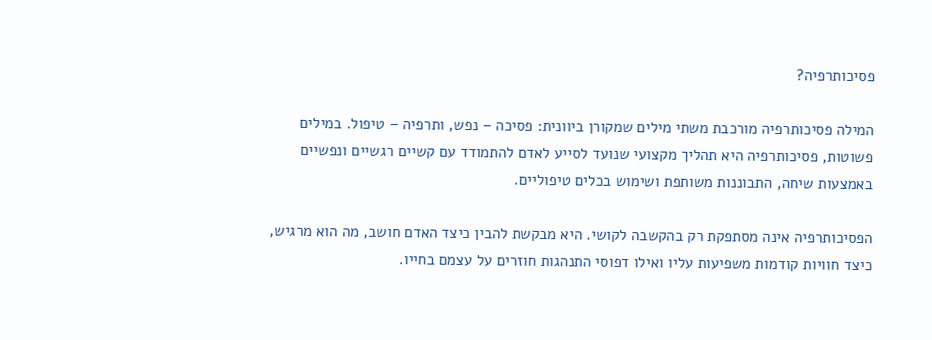פסיכותרפיה?

המילה פסיכותרפיה מורכבת משתי מילים שמקורן ביוונית: פסיכה – נפש, ותרפיה – טיפול. במילים פשוטות, פסיכותרפיה היא תהליך מקצועי שנועד לסייע לאדם להתמודד עם קשיים רגשיים ונפשיים באמצעות שיחה, התבוננות משותפת ושימוש בכלים טיפוליים.

הפסיכותרפיה אינה מסתפקת רק בהקשבה לקושי. היא מבקשת להבין כיצד האדם חושב, מה הוא מרגיש, כיצד חוויות קודמות משפיעות עליו ואילו דפוסי התנהגות חוזרים על עצמם בחייו.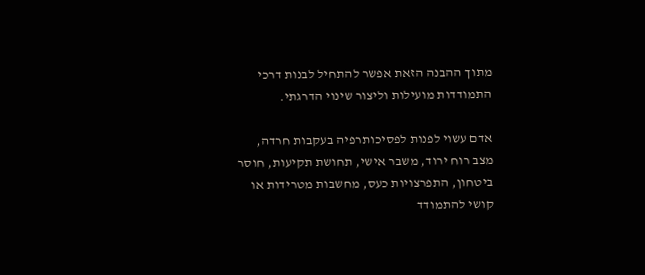מתוך ההבנה הזאת אפשר להתחיל לבנות דרכי התמודדות מועילות וליצור שינוי הדרגתי.

אדם עשוי לפנות לפסיכותרפיה בעקבות חרדה, מצב רוח ירוד, משבר אישי, תחושת תקיעות, חוסר ביטחון, התפרצויות כעס, מחשבות מטרידות או קושי להתמודד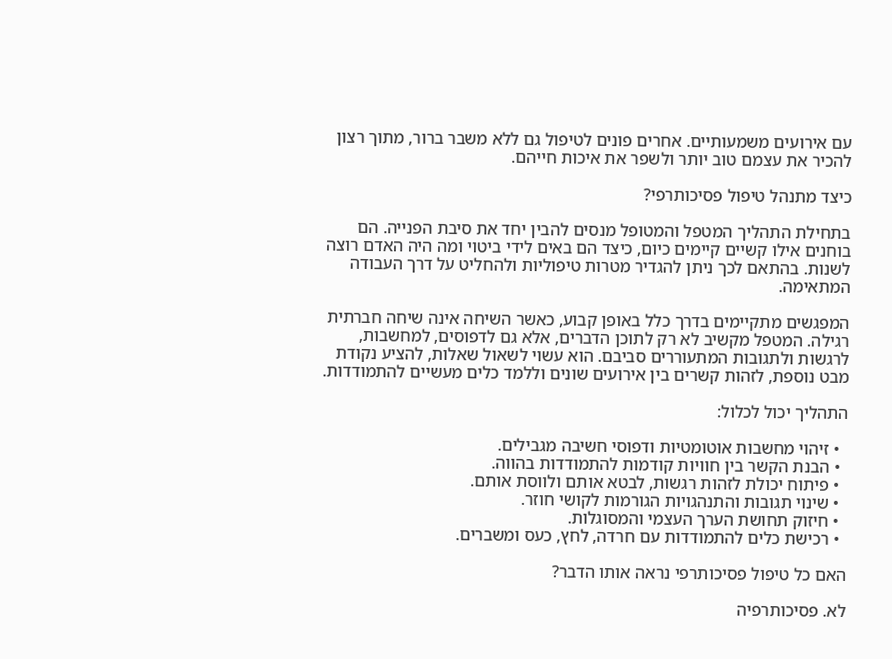עם אירועים משמעותיים. אחרים פונים לטיפול גם ללא משבר ברור, מתוך רצון להכיר את עצמם טוב יותר ולשפר את איכות חייהם.

כיצד מתנהל טיפול פסיכותרפי?

בתחילת התהליך המטפל והמטופל מנסים להבין יחד את סיבת הפנייה. הם בוחנים אילו קשיים קיימים כיום, כיצד הם באים לידי ביטוי ומה היה האדם רוצה לשנות. בהתאם לכך ניתן להגדיר מטרות טיפוליות ולהחליט על דרך העבודה המתאימה.

המפגשים מתקיימים בדרך כלל באופן קבוע, כאשר השיחה אינה שיחה חברתית רגילה. המטפל מקשיב לא רק לתוכן הדברים, אלא גם לדפוסים, למחשבות, לרגשות ולתגובות המתעוררים סביבם. הוא עשוי לשאול שאלות, להציע נקודת מבט נוספת, לזהות קשרים בין אירועים שונים וללמד כלים מעשיים להתמודדות.

התהליך יכול לכלול:

  • זיהוי מחשבות אוטומטיות ודפוסי חשיבה מגבילים.
  • הבנת הקשר בין חוויות קודמות להתמודדות בהווה.
  • פיתוח יכולת לזהות רגשות, לבטא אותם ולווסת אותם.
  • שינוי תגובות והתנהגויות הגורמות לקושי חוזר.
  • חיזוק תחושת הערך העצמי והמסוגלות.
  • רכישת כלים להתמודדות עם חרדה, לחץ, כעס ומשברים.

האם כל טיפול פסיכותרפי נראה אותו הדבר?

לא. פסיכותרפיה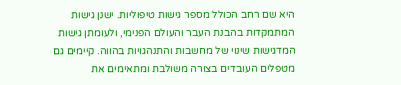היא שם רחב הכולל מספר גישות טיפוליות. ישנן גישות המתמקדות בהבנת העבר והעולם הפנימי, ולעומתן גישות המדגישות שינוי של מחשבות והתנהגויות בהווה. קיימים גם מטפלים העובדים בצורה משולבת ומתאימים את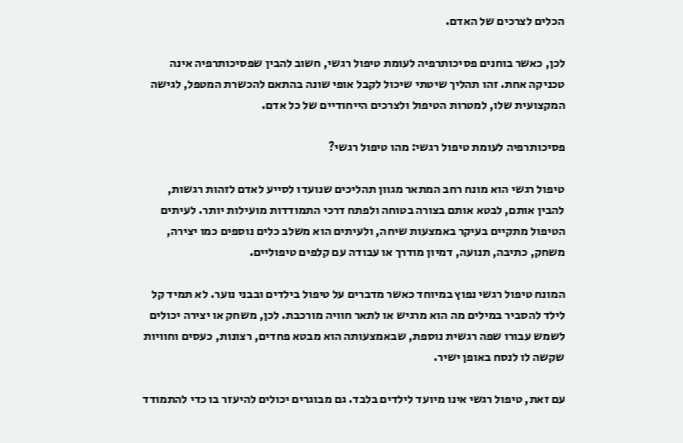הכלים לצרכים של האדם.

לכן, כאשר בוחנים פסיכותרפיה לעומת טיפול רגשי, חשוב להבין שפסיכותרפיה אינה טכניקה אחת. זהו תהליך שיטתי שיכול לקבל אופי שונה בהתאם להכשרת המטפל, לגישה המקצועית שלו, למטרות הטיפול ולצרכים הייחודיים של כל אדם.

פסיכותרפיה לעומת טיפול רגשי: מהו טיפול רגשי?

טיפול רגשי הוא מונח רחב המתאר מגוון תהליכים שנועדו לסייע לאדם לזהות רגשות, להבין אותם, לבטא אותם בצורה בטוחה ולפתח דרכי התמודדות מועילות יותר. לעיתים הטיפול מתקיים בעיקר באמצעות שיחה, ולעיתים הוא משלב כלים נוספים כמו יצירה, משחק, כתיבה, תנועה, דמיון מודרך או עבודה עם קלפים טיפוליים.

המונח טיפול רגשי נפוץ במיוחד כאשר מדברים על טיפול בילדים ובבני נוער. לא תמיד קל לילד להסביר במילים מה הוא מרגיש או לתאר חוויה מורכבת. לכן, משחק או יצירה יכולים לשמש עבורו שפה רגשית נוספת, שבאמצעותה הוא מבטא פחדים, רצונות, כעסים וחוויות שקשה לו לנסח באופן ישיר.

עם זאת, טיפול רגשי אינו מיועד לילדים בלבד. גם מבוגרים יכולים להיעזר בו כדי להתמודד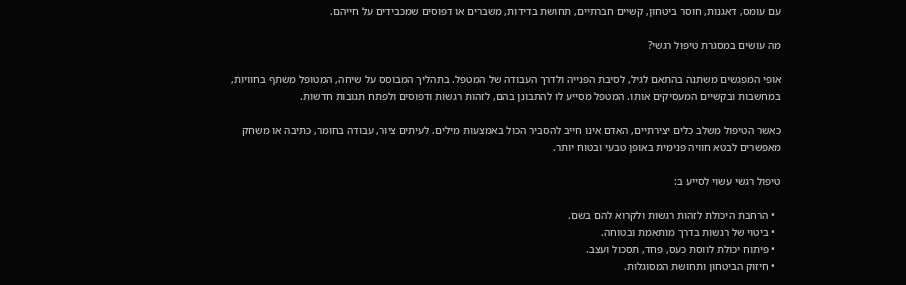עם עומס, דאגנות, חוסר ביטחון, קשיים חברתיים, תחושת בדידות, משברים או דפוסים שמכבידים על חייהם.

מה עושים במסגרת טיפול רגשי?

אופי המפגשים משתנה בהתאם לגיל, לסיבת הפנייה ולדרך העבודה של המטפל. בתהליך המבוסס על שיחה, המטופל משתף בחוויות, במחשבות ובקשיים המעסיקים אותו. המטפל מסייע לו להתבונן בהם, לזהות רגשות ודפוסים ולפתח תגובות חדשות.

כאשר הטיפול משלב כלים יצירתיים, האדם אינו חייב להסביר הכול באמצעות מילים. לעיתים ציור, עבודה בחומר, כתיבה או משחק מאפשרים לבטא חוויה פנימית באופן טבעי ובטוח יותר.

טיפול רגשי עשוי לסייע ב:

  • הרחבת היכולת לזהות רגשות ולקרוא להם בשם.
  • ביטוי של רגשות בדרך מותאמת ובטוחה.
  • פיתוח יכולת לווסת כעס, פחד, תסכול ועצב.
  • חיזוק הביטחון ותחושת המסוגלות.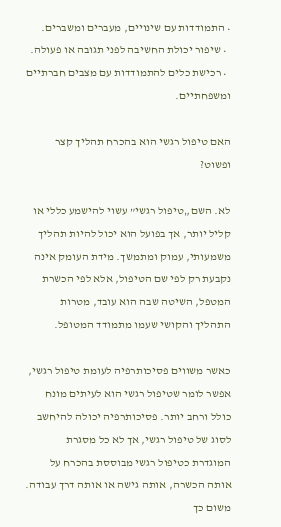• התמודדות עם שינויים, מעברים ומשברים.
  • שיפור יכולת החשיבה לפני תגובה או פעולה.
  • רכישת כלים להתמודדות עם מצבים חברתיים ומשפחתיים.

האם טיפול רגשי הוא בהכרח תהליך קצר ופשוט?

לא. השם „טיפול רגשי” עשוי להישמע כללי או קליל יותר, אך בפועל הוא יכול להיות תהליך משמעותי, עמוק ומתמשך. מידת העומק אינה נקבעת רק לפי שם הטיפול, אלא לפי הכשרת המטפל, השיטה שבה הוא עובד, מטרות התהליך והקושי שעמו מתמודד המטופל.

כאשר משווים פסיכותרפיה לעומת טיפול רגשי, אפשר לומר שטיפול רגשי הוא לעיתים מונח כולל ורחב יותר. פסיכותרפיה יכולה להיחשב לסוג של טיפול רגשי, אך לא כל מסגרת המוגדרת כטיפול רגשי מבוססת בהכרח על אותה הכשרה, אותה גישה או אותה דרך עבודה. משום כך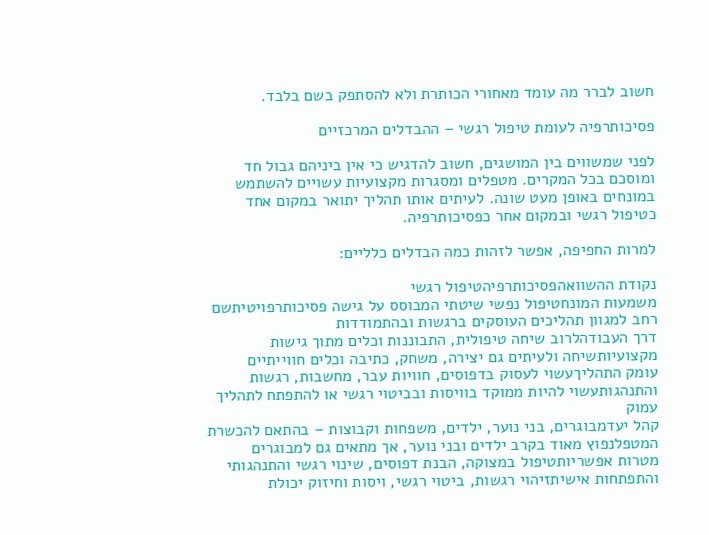חשוב לברר מה עומד מאחורי הכותרת ולא להסתפק בשם בלבד.

פסיכותרפיה לעומת טיפול רגשי – ההבדלים המרכזיים

לפני שמשווים בין המושגים, חשוב להדגיש כי אין ביניהם גבול חד ומוסכם בכל המקרים. מטפלים ומסגרות מקצועיות עשויים להשתמש במונחים באופן מעט שונה. לעיתים אותו תהליך יתואר במקום אחד כטיפול רגשי ובמקום אחר כפסיכותרפיה.

למרות החפיפה, אפשר לזהות כמה הבדלים כלליים:

נקודת ההשוואהפסיכותרפיהטיפול רגשי
משמעות המונחטיפול נפשי שיטתי המבוסס על גישה פסיכותרפויטיתשם רחב למגוון תהליכים העוסקים ברגשות ובהתמודדות
דרך העבודהלרוב שיחה טיפולית, התבוננות וכלים מתוך גישות מקצועיותשיחה ולעיתים גם יצירה, משחק, כתיבה וכלים חווייתיים
עומק התהליךעשוי לעסוק בדפוסים, חוויות עבר, מחשבות, רגשות והתנהגותעשוי להיות ממוקד בוויסות ובביטוי רגשי או להתפתח לתהליך עמוק
קהל יעדמבוגרים, בני נוער, ילדים, משפחות וקבוצות – בהתאם להכשרת המטפלנפוץ מאוד בקרב ילדים ובני נוער, אך מתאים גם למבוגרים
מטרות אפשריותטיפול במצוקה, הבנת דפוסים, שינוי רגשי והתנהגותי והתפתחות אישיתזיהוי רגשות, ביטוי רגשי, ויסות וחיזוק יכולת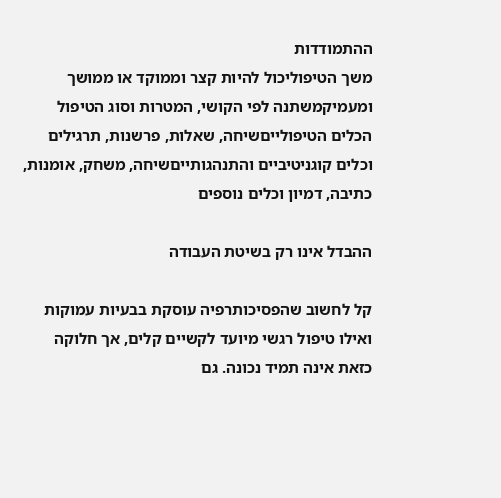ההתמודדות
משך הטיפוליכול להיות קצר וממוקד או ממושך ומעמיקמשתנה לפי הקושי, המטרות וסוג הטיפול
הכלים הטיפולייםשיחה, שאלות, פרשנות, תרגילים וכלים קוגניטיביים והתנהגותייםשיחה, משחק, אומנות, כתיבה, דמיון וכלים נוספים

ההבדל אינו רק בשיטת העבודה

קל לחשוב שהפסיכותרפיה עוסקת בבעיות עמוקות ואילו טיפול רגשי מיועד לקשיים קלים, אך חלוקה כזאת אינה תמיד נכונה. גם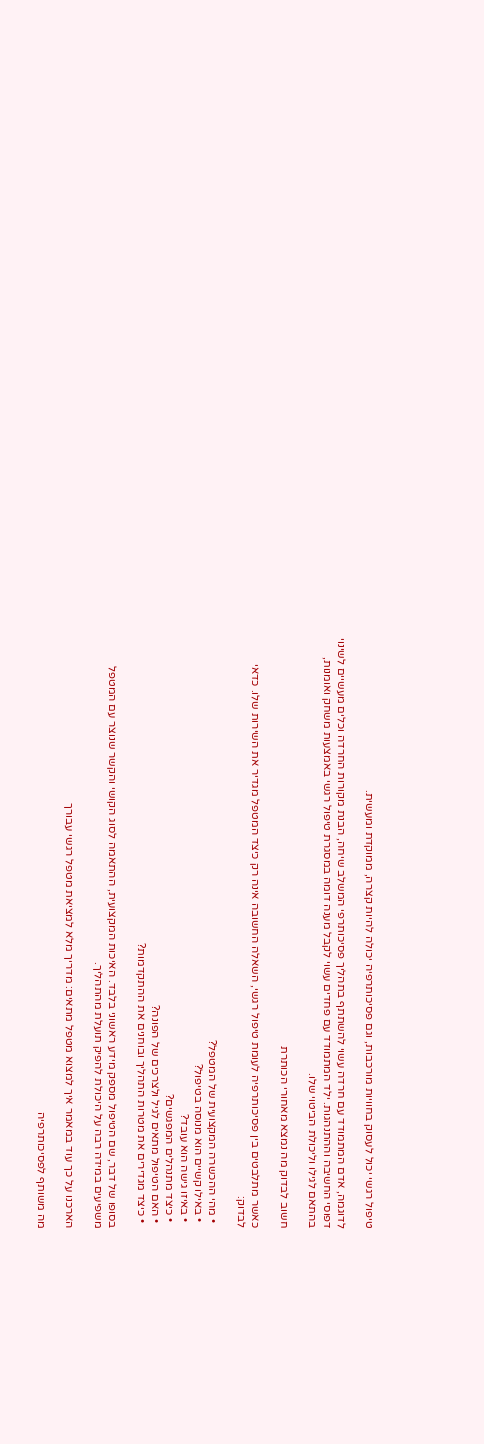טיפול רגשי יכול לעסוק בחוויות מורכבות, וגם פסיכותרפיה יכולה להיות קצרה, ממוקדת ומעשית.

לדוגמה, אדם המתמודד עם חרדה עשוי להשתתף בתהליך פסיכותרפי המשלב שיחה, הבנת מקורות החרדה וכלים מעשיים לשינוי דפוסי החשיבה וההתנהגות. ילד המתמודד עם פחדים עשוי לקבל מענה דומה במסגרת טיפול רגשי באמצעות משחק ואומנות, בהתאם לגילו וליכולת הביטוי שלו.

חשוב לבדוק מה נמצא מאחורי הכותרת

כאשר מתלבטים בין פסיכותרפיה לעומת טיפול רגשי, השאלה החשובה אינה רק כיצד המטפל מגדיר את השירות שלו. כדאי לבדוק:

  • מהי ההכשרה המקצועית של המטפל?
  • באילו קשיים הוא מנוסה בטיפול?
  • באיזו גישה הוא עובד?
  • כיצד מתנהלים המפגשים?
  • האם הטיפול מתאים לגיל ולצרכים של הפונה?
  • כיצד מגדירים את מטרות התהליך ובוחנים את ההתקדמות?

בסופו של דבר, שם הטיפול מספק מידע ראשוני בלבד. האיכות המקצועית, ההתאמה לסוג הקושי והקשר שנוצר עם המטפל משפיעים במידה רבה על היכולת להפיק תועלת מהתהליך.

הארכנו על כך עוד במאמר איך למצוא מטפל מתאים: מדריך מלא למציאת מטפל רגשי עבורך

מה משותף לפסיכותרפיה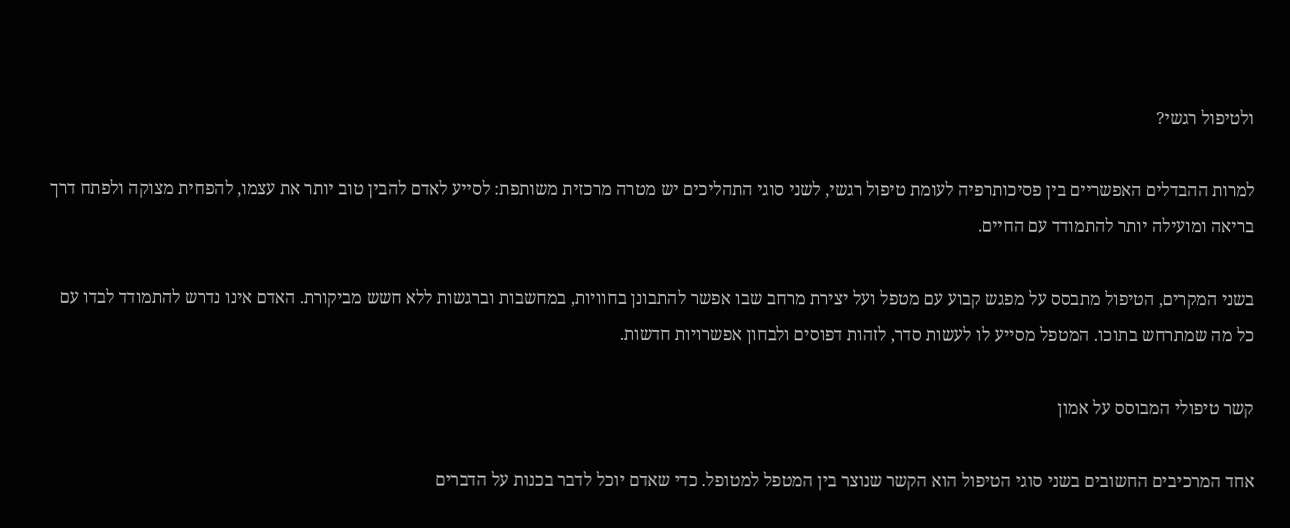ולטיפול רגשי?

למרות ההבדלים האפשריים בין פסיכותרפיה לעומת טיפול רגשי, לשני סוגי התהליכים יש מטרה מרכזית משותפת: לסייע לאדם להבין טוב יותר את עצמו, להפחית מצוקה ולפתח דרך בריאה ומועילה יותר להתמודד עם החיים.

בשני המקרים, הטיפול מתבסס על מפגש קבוע עם מטפל ועל יצירת מרחב שבו אפשר להתבונן בחוויות, במחשבות וברגשות ללא חשש מביקורת. האדם אינו נדרש להתמודד לבדו עם כל מה שמתרחש בתוכו. המטפל מסייע לו לעשות סדר, לזהות דפוסים ולבחון אפשרויות חדשות.

קשר טיפולי המבוסס על אמון

אחד המרכיבים החשובים בשני סוגי הטיפול הוא הקשר שנוצר בין המטפל למטופל. כדי שאדם יוכל לדבר בכנות על הדברים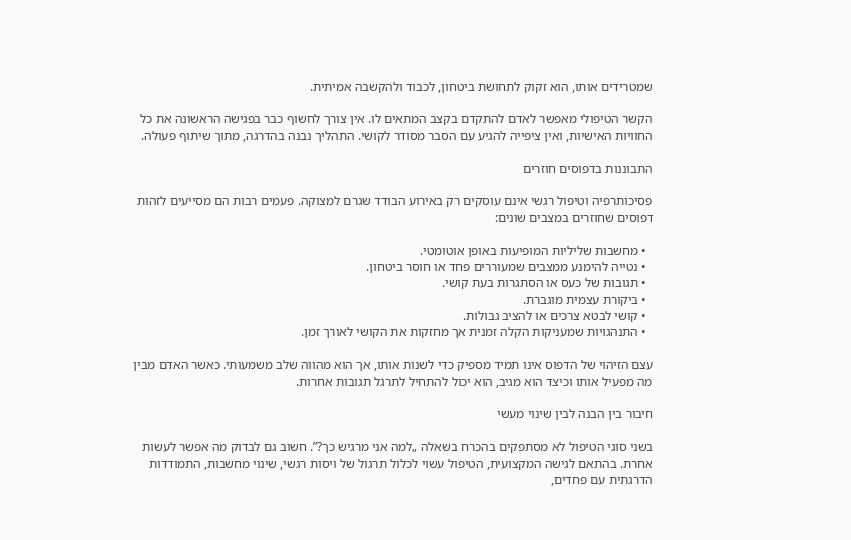שמטרידים אותו, הוא זקוק לתחושת ביטחון, לכבוד ולהקשבה אמיתית.

הקשר הטיפולי מאפשר לאדם להתקדם בקצב המתאים לו. אין צורך לחשוף כבר בפגישה הראשונה את כל החוויות האישיות, ואין ציפייה להגיע עם הסבר מסודר לקושי. התהליך נבנה בהדרגה, מתוך שיתוף פעולה.

התבוננות בדפוסים חוזרים

פסיכותרפיה וטיפול רגשי אינם עוסקים רק באירוע הבודד שגרם למצוקה. פעמים רבות הם מסייעים לזהות דפוסים שחוזרים במצבים שונים:

  • מחשבות שליליות המופיעות באופן אוטומטי.
  • נטייה להימנע ממצבים שמעוררים פחד או חוסר ביטחון.
  • תגובות של כעס או הסתגרות בעת קושי.
  • ביקורת עצמית מוגברת.
  • קושי לבטא צרכים או להציב גבולות.
  • התנהגויות שמעניקות הקלה זמנית אך מחזקות את הקושי לאורך זמן.

עצם הזיהוי של הדפוס אינו תמיד מספיק כדי לשנות אותו, אך הוא מהווה שלב משמעותי. כאשר האדם מבין מה מפעיל אותו וכיצד הוא מגיב, הוא יכול להתחיל לתרגל תגובות אחרות.

חיבור בין הבנה לבין שינוי מעשי

בשני סוגי הטיפול לא מסתפקים בהכרח בשאלה „למה אני מרגיש כך?”. חשוב גם לבדוק מה אפשר לעשות אחרת. בהתאם לגישה המקצועית, הטיפול עשוי לכלול תרגול של ויסות רגשי, שינוי מחשבות, התמודדות הדרגתית עם פחדים,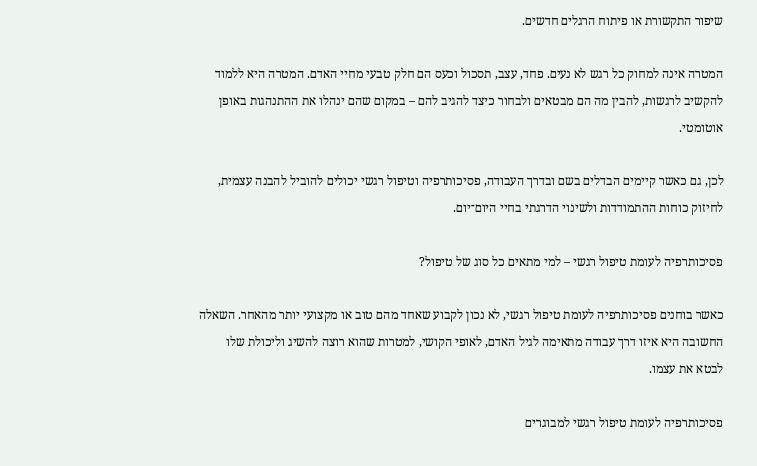שיפור התקשורת או פיתוח הרגלים חדשים.

המטרה אינה למחוק כל רגש לא נעים. פחד, עצב, תסכול וכעס הם חלק טבעי מחיי האדם. המטרה היא ללמוד להקשיב לרגשות, להבין מה הם מבטאים ולבחור כיצד להגיב להם – במקום שהם ינהלו את ההתנהגות באופן אוטומטי.

לכן, גם כאשר קיימים הבדלים בשם ובדרך העבודה, פסיכותרפיה וטיפול רגשי יכולים להוביל להבנה עצמית, לחיזוק כוחות ההתמודדות ולשינוי הדרגתי בחיי היום־יום.

פסיכותרפיה לעומת טיפול רגשי – למי מתאים כל סוג של טיפול?

כאשר בוחנים פסיכותרפיה לעומת טיפול רגשי, לא נכון לקבוע שאחד מהם טוב או מקצועי יותר מהאחר. השאלה החשובה היא איזו דרך עבודה מתאימה לגיל האדם, לאופי הקושי, למטרות שהוא רוצה להשיג וליכולת שלו לבטא את עצמו.

פסיכותרפיה לעומת טיפול רגשי למבוגרים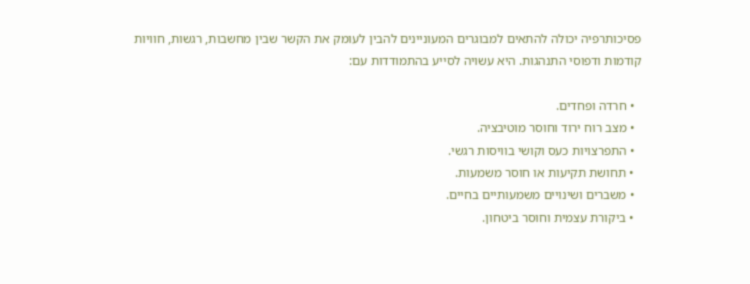פסיכותרפיה יכולה להתאים למבוגרים המעוניינים להבין לעומק את הקשר שבין מחשבות, רגשות, חוויות קודמות ודפוסי התנהגות. היא עשויה לסייע בהתמודדות עם:

  • חרדה ופחדים.
  • מצב רוח ירוד וחוסר מוטיבציה.
  • התפרצויות כעס וקושי בוויסות רגשי.
  • תחושת תקיעות או חוסר משמעות.
  • משברים ושינויים משמעותיים בחיים.
  • ביקורת עצמית וחוסר ביטחון.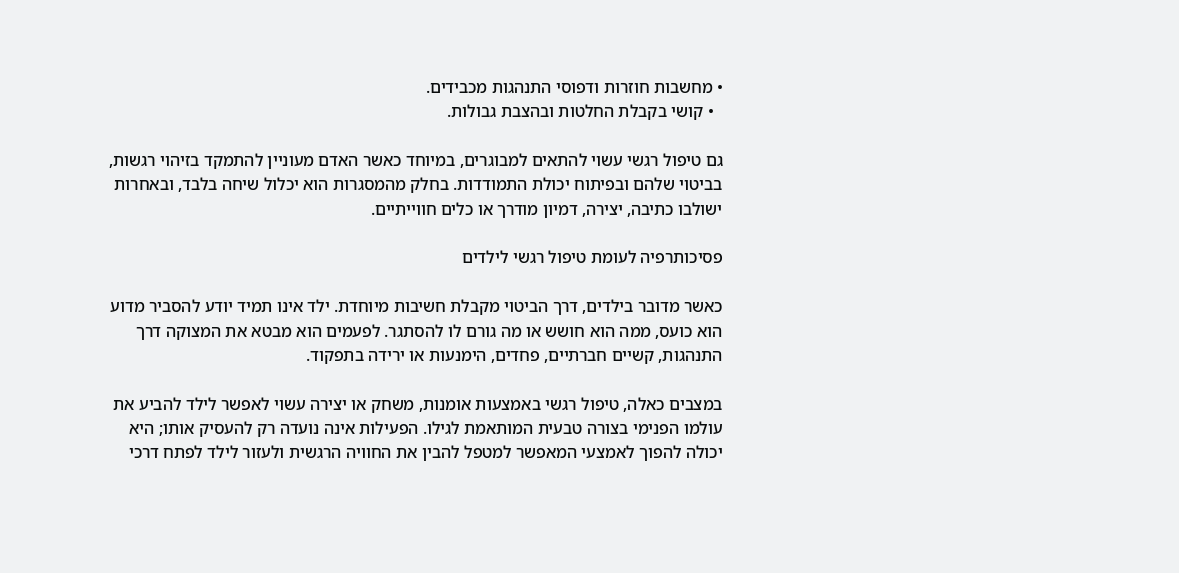• מחשבות חוזרות ודפוסי התנהגות מכבידים.
  • קושי בקבלת החלטות ובהצבת גבולות.

גם טיפול רגשי עשוי להתאים למבוגרים, במיוחד כאשר האדם מעוניין להתמקד בזיהוי רגשות, בביטוי שלהם ובפיתוח יכולת התמודדות. בחלק מהמסגרות הוא יכלול שיחה בלבד, ובאחרות ישולבו כתיבה, יצירה, דמיון מודרך או כלים חווייתיים.

פסיכותרפיה לעומת טיפול רגשי לילדים

כאשר מדובר בילדים, דרך הביטוי מקבלת חשיבות מיוחדת. ילד אינו תמיד יודע להסביר מדוע הוא כועס, ממה הוא חושש או מה גורם לו להסתגר. לפעמים הוא מבטא את המצוקה דרך התנהגות, קשיים חברתיים, פחדים, הימנעות או ירידה בתפקוד.

במצבים כאלה, טיפול רגשי באמצעות אומנות, משחק או יצירה עשוי לאפשר לילד להביע את עולמו הפנימי בצורה טבעית המותאמת לגילו. הפעילות אינה נועדה רק להעסיק אותו; היא יכולה להפוך לאמצעי המאפשר למטפל להבין את החוויה הרגשית ולעזור לילד לפתח דרכי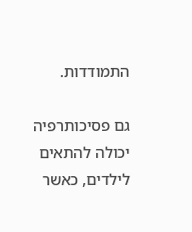התמודדות.

גם פסיכותרפיה יכולה להתאים לילדים, כאשר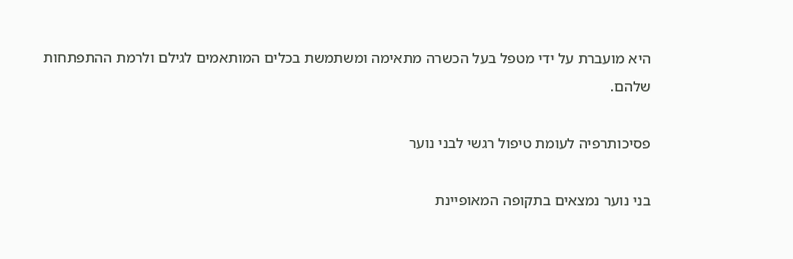היא מועברת על ידי מטפל בעל הכשרה מתאימה ומשתמשת בכלים המותאמים לגילם ולרמת ההתפתחות שלהם.

פסיכותרפיה לעומת טיפול רגשי לבני נוער

בני נוער נמצאים בתקופה המאופיינת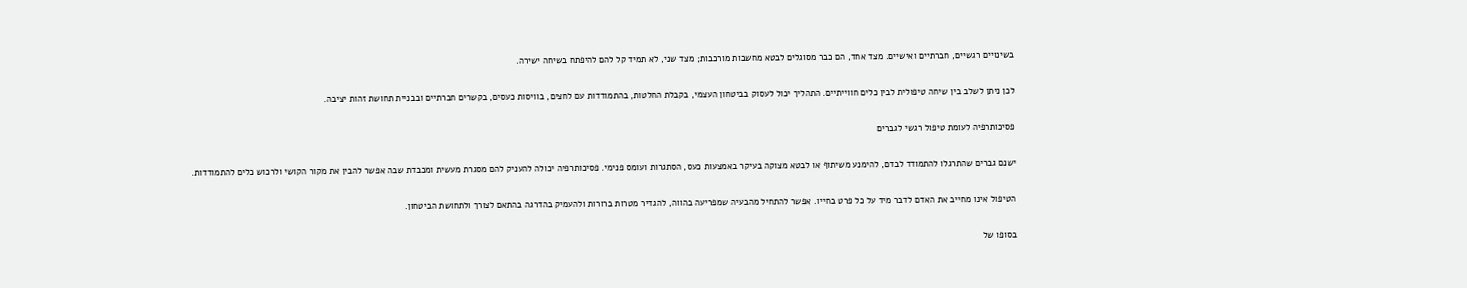בשינויים רגשיים, חברתיים ואישיים. מצד אחד, הם כבר מסוגלים לבטא מחשבות מורכבות; מצד שני, לא תמיד קל להם להיפתח בשיחה ישירה.

לכן ניתן לשלב בין שיחה טיפולית לבין כלים חווייתיים. התהליך יכול לעסוק בביטחון העצמי, בקבלת החלטות, בהתמודדות עם לחצים, בוויסות כעסים, בקשרים חברתיים ובבניית תחושת זהות יציבה.

פסיכותרפיה לעומת טיפול רגשי לגברים

ישנם גברים שהתרגלו להתמודד לבדם, להימנע משיתוף או לבטא מצוקה בעיקר באמצעות כעס, הסתגרות ועומס פנימי. פסיכותרפיה יכולה להעניק להם מסגרת מעשית ומכבדת שבה אפשר להבין את מקור הקושי ולרכוש כלים להתמודדות.

הטיפול אינו מחייב את האדם לדבר מיד על כל פרט בחייו. אפשר להתחיל מהבעיה שמפריעה בהווה, להגדיר מטרות ברורות ולהעמיק בהדרגה בהתאם לצורך ולתחושת הביטחון.

בסופו של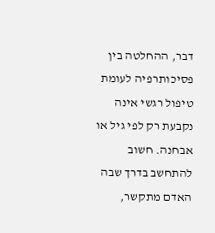דבר, ההחלטה בין פסיכותרפיה לעומת טיפול רגשי אינה נקבעת רק לפי גיל או אבחנה. חשוב להתחשב בדרך שבה האדם מתקשר,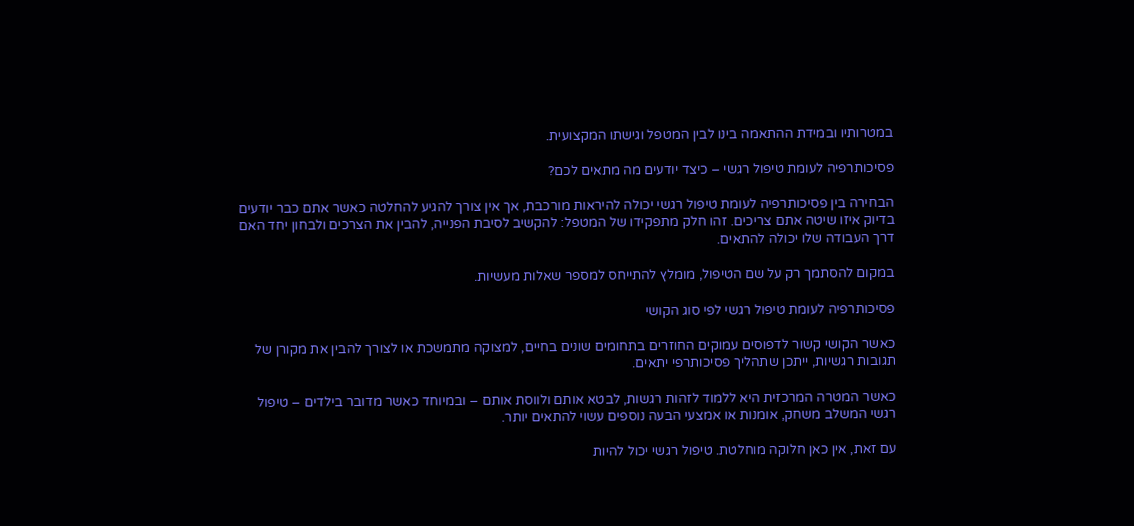במטרותיו ובמידת ההתאמה בינו לבין המטפל וגישתו המקצועית.

פסיכותרפיה לעומת טיפול רגשי – כיצד יודעים מה מתאים לכם?

הבחירה בין פסיכותרפיה לעומת טיפול רגשי יכולה להיראות מורכבת, אך אין צורך להגיע להחלטה כאשר אתם כבר יודעים בדיוק איזו שיטה אתם צריכים. זהו חלק מתפקידו של המטפל: להקשיב לסיבת הפנייה, להבין את הצרכים ולבחון יחד האם דרך העבודה שלו יכולה להתאים.

במקום להסתמך רק על שם הטיפול, מומלץ להתייחס למספר שאלות מעשיות.

פסיכותרפיה לעומת טיפול רגשי לפי סוג הקושי

כאשר הקושי קשור לדפוסים עמוקים החוזרים בתחומים שונים בחיים, למצוקה מתמשכת או לצורך להבין את מקורן של תגובות רגשיות, ייתכן שתהליך פסיכותרפי יתאים.

כאשר המטרה המרכזית היא ללמוד לזהות רגשות, לבטא אותם ולווסת אותם – ובמיוחד כאשר מדובר בילדים – טיפול רגשי המשלב משחק, אומנות או אמצעי הבעה נוספים עשוי להתאים יותר.

עם זאת, אין כאן חלוקה מוחלטת. טיפול רגשי יכול להיות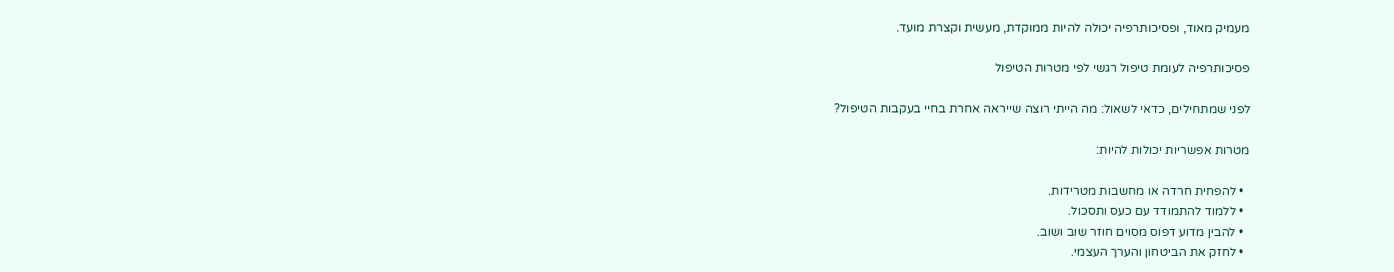מעמיק מאוד, ופסיכותרפיה יכולה להיות ממוקדת, מעשית וקצרת מועד.

פסיכותרפיה לעומת טיפול רגשי לפי מטרות הטיפול

לפני שמתחילים, כדאי לשאול: מה הייתי רוצה שייראה אחרת בחיי בעקבות הטיפול?

מטרות אפשריות יכולות להיות:

  • להפחית חרדה או מחשבות מטרידות.
  • ללמוד להתמודד עם כעס ותסכול.
  • להבין מדוע דפוס מסוים חוזר שוב ושוב.
  • לחזק את הביטחון והערך העצמי.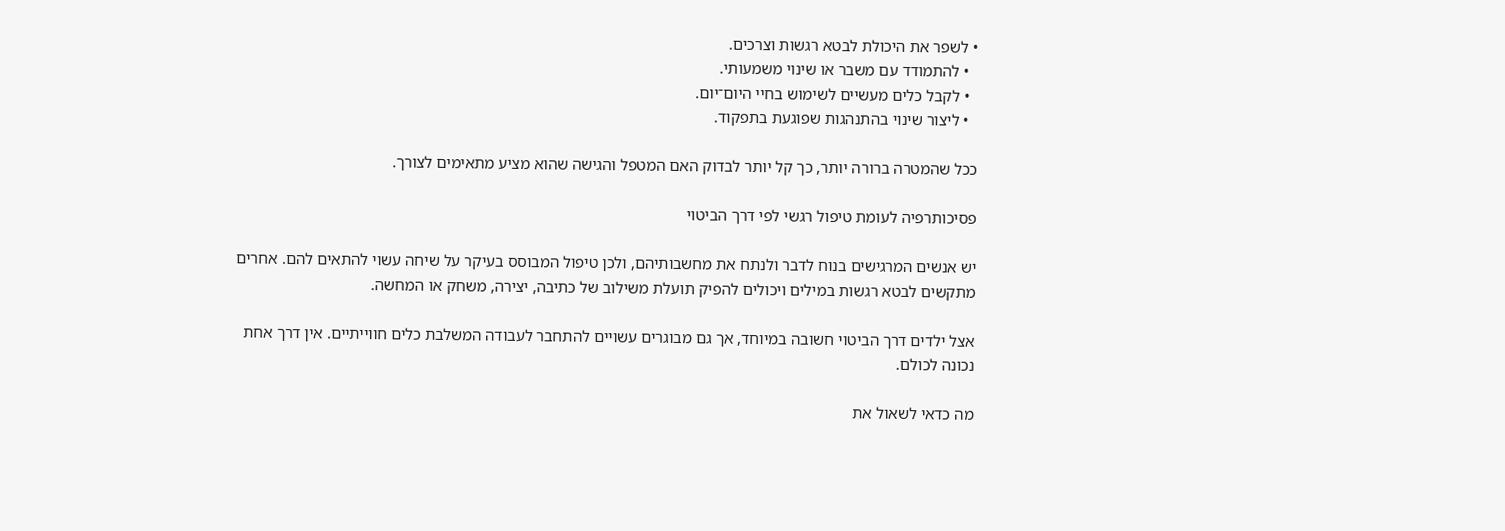• לשפר את היכולת לבטא רגשות וצרכים.
  • להתמודד עם משבר או שינוי משמעותי.
  • לקבל כלים מעשיים לשימוש בחיי היום־יום.
  • ליצור שינוי בהתנהגות שפוגעת בתפקוד.

ככל שהמטרה ברורה יותר, כך קל יותר לבדוק האם המטפל והגישה שהוא מציע מתאימים לצורך.

פסיכותרפיה לעומת טיפול רגשי לפי דרך הביטוי

יש אנשים המרגישים בנוח לדבר ולנתח את מחשבותיהם, ולכן טיפול המבוסס בעיקר על שיחה עשוי להתאים להם. אחרים מתקשים לבטא רגשות במילים ויכולים להפיק תועלת משילוב של כתיבה, יצירה, משחק או המחשה.

אצל ילדים דרך הביטוי חשובה במיוחד, אך גם מבוגרים עשויים להתחבר לעבודה המשלבת כלים חווייתיים. אין דרך אחת נכונה לכולם.

מה כדאי לשאול את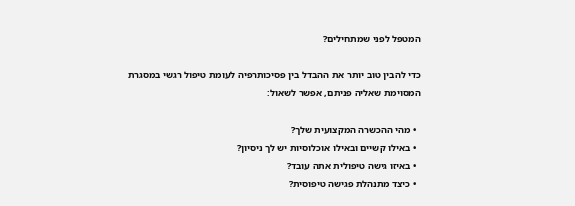המטפל לפני שמתחילים?

כדי להבין טוב יותר את ההבדל בין פסיכותרפיה לעומת טיפול רגשי במסגרת המסוימת שאליה פניתם, אפשר לשאול:

  • מהי ההכשרה המקצועית שלך?
  • באילו קשיים ובאילו אוכלוסיות יש לך ניסיון?
  • באיזו גישה טיפולית אתה עובד?
  • כיצד מתנהלת פגישה טיפוסית?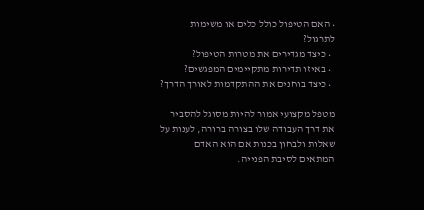• האם הטיפול כולל כלים או משימות לתרגול?
  • כיצד מגדירים את מטרות הטיפול?
  • באיזו תדירות מתקיימים המפגשים?
  • כיצד בוחנים את ההתקדמות לאורך הדרך?

מטפל מקצועי אמור להיות מסוגל להסביר את דרך העבודה שלו בצורה ברורה, לענות על שאלות ולבחון בכנות אם הוא האדם המתאים לסיבת הפנייה.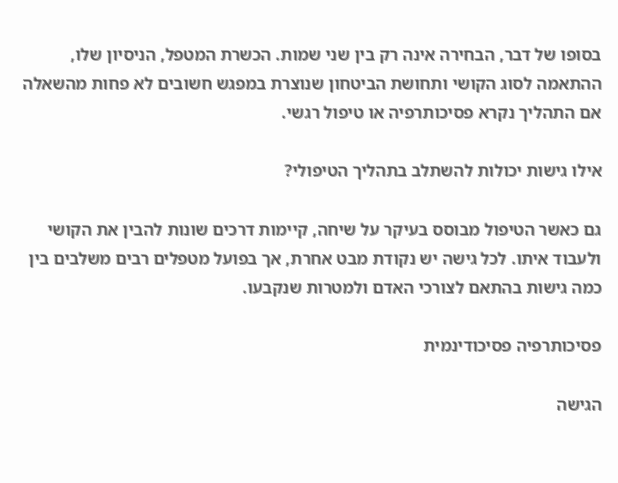בסופו של דבר, הבחירה אינה רק בין שני שמות. הכשרת המטפל, הניסיון שלו, ההתאמה לסוג הקושי ותחושת הביטחון שנוצרת במפגש חשובים לא פחות מהשאלה אם התהליך נקרא פסיכותרפיה או טיפול רגשי.

אילו גישות יכולות להשתלב בתהליך הטיפולי?

גם כאשר הטיפול מבוסס בעיקר על שיחה, קיימות דרכים שונות להבין את הקושי ולעבוד איתו. לכל גישה יש נקודת מבט אחרת, אך בפועל מטפלים רבים משלבים בין כמה גישות בהתאם לצורכי האדם ולמטרות שנקבעו.

פסיכותרפיה פסיכודינמית

הגישה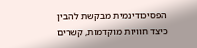הפסיכודינמית מבקשת להבין כיצד חוויות מוקדמות, קשרים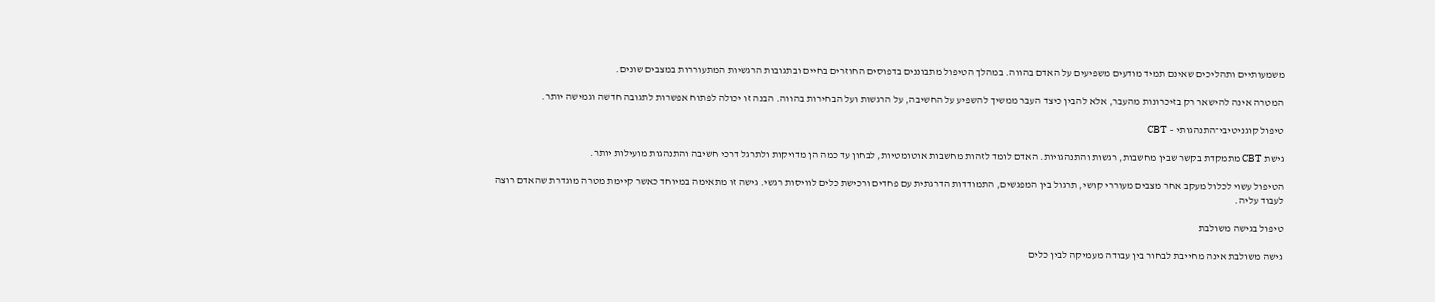משמעותיים ותהליכים שאינם תמיד מודעים משפיעים על האדם בהווה. במהלך הטיפול מתבוננים בדפוסים החוזרים בחיים ובתגובות הרגשיות המתעוררות במצבים שונים.

המטרה אינה להישאר רק בזיכרונות מהעבר, אלא להבין כיצד העבר ממשיך להשפיע על החשיבה, על הרגשות ועל הבחירות בהווה. הבנה זו יכולה לפתוח אפשרות לתגובה חדשה וגמישה יותר.

טיפול קוגניטיבי־התנהגותי – CBT

גישת CBT מתמקדת בקשר שבין מחשבות, רגשות והתנהגויות. האדם לומד לזהות מחשבות אוטומטיות, לבחון עד כמה הן מדויקות ולתרגל דרכי חשיבה והתנהגות מועילות יותר.

הטיפול עשוי לכלול מעקב אחר מצבים מעוררי קושי, תרגול בין המפגשים, התמודדות הדרגתית עם פחדים ורכישת כלים לוויסות רגשי. גישה זו מתאימה במיוחד כאשר קיימת מטרה מוגדרת שהאדם רוצה לעבוד עליה.

טיפול בגישה משולבת

גישה משולבת אינה מחייבת לבחור בין עבודה מעמיקה לבין כלים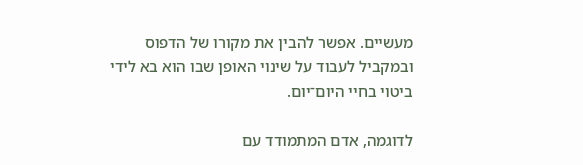מעשיים. אפשר להבין את מקורו של הדפוס ובמקביל לעבוד על שינוי האופן שבו הוא בא לידי ביטוי בחיי היום־יום.

לדוגמה, אדם המתמודד עם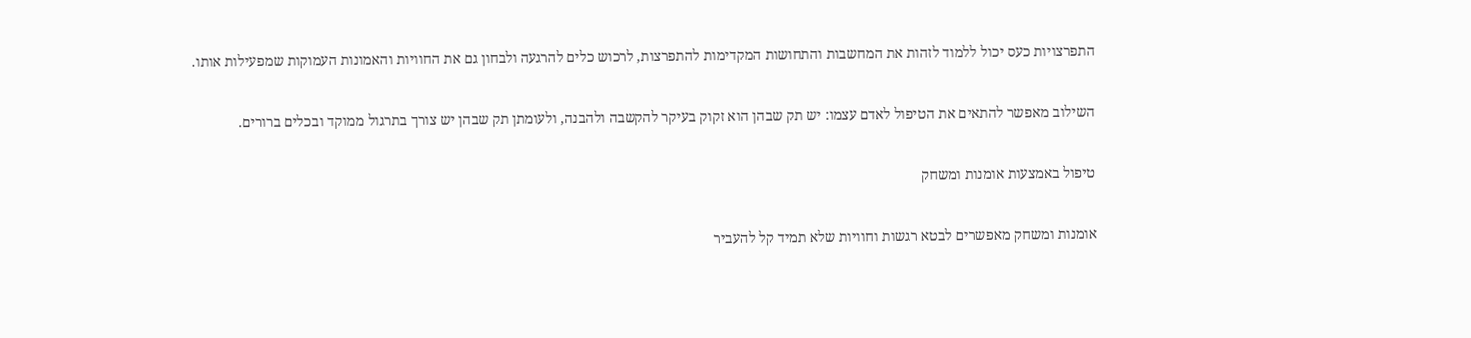התפרצויות כעס יכול ללמוד לזהות את המחשבות והתחושות המקדימות להתפרצות, לרכוש כלים להרגעה ולבחון גם את החוויות והאמונות העמוקות שמפעילות אותו.

השילוב מאפשר להתאים את הטיפול לאדם עצמו: יש תק שבהן הוא זקוק בעיקר להקשבה ולהבנה, ולעומתן תק שבהן יש צורך בתרגול ממוקד ובכלים ברורים.

טיפול באמצעות אומנות ומשחק

אומנות ומשחק מאפשרים לבטא רגשות וחוויות שלא תמיד קל להעביר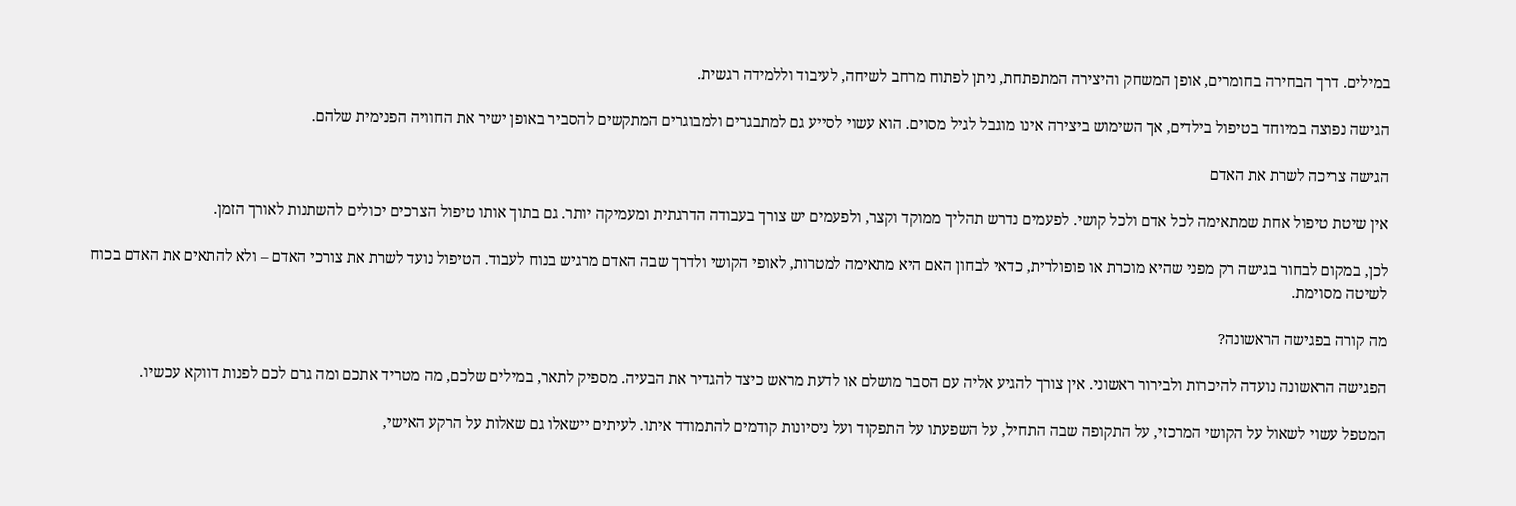במילים. דרך הבחירה בחומרים, אופן המשחק והיצירה המתפתחת, ניתן לפתוח מרחב לשיחה, לעיבוד וללמידה רגשית.

הגישה נפוצה במיוחד בטיפול בילדים, אך השימוש ביצירה אינו מוגבל לגיל מסוים. הוא עשוי לסייע גם למתבגרים ולמבוגרים המתקשים להסביר באופן ישיר את החוויה הפנימית שלהם.

הגישה צריכה לשרת את האדם

אין שיטת טיפול אחת שמתאימה לכל אדם ולכל קושי. לפעמים נדרש תהליך ממוקד וקצר, ולפעמים יש צורך בעבודה הדרגתית ומעמיקה יותר. גם בתוך אותו טיפול הצרכים יכולים להשתנות לאורך הזמן.

לכן, במקום לבחור בגישה רק מפני שהיא מוכרת או פופולרית, כדאי לבחון האם היא מתאימה למטרות, לאופי הקושי ולדרך שבה האדם מרגיש בנוח לעבוד. הטיפול נועד לשרת את צורכי האדם – ולא להתאים את האדם בכוח לשיטה מסוימת.

מה קורה בפגישה הראשונה?

הפגישה הראשונה נועדה להיכרות ולבירור ראשוני. אין צורך להגיע אליה עם הסבר מושלם או לדעת מראש כיצד להגדיר את הבעיה. מספיק לתאר, במילים שלכם, מה מטריד אתכם ומה גרם לכם לפנות דווקא עכשיו.

המטפל עשוי לשאול על הקושי המרכזי, על התקופה שבה התחיל, על השפעתו על התפקוד ועל ניסיונות קודמים להתמודד איתו. לעיתים יישאלו גם שאלות על הרקע האישי,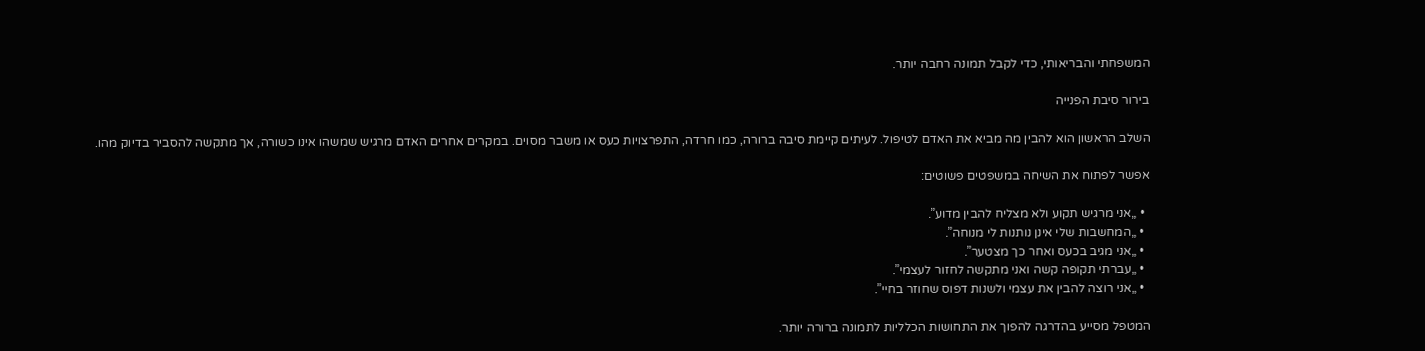המשפחתי והבריאותי, כדי לקבל תמונה רחבה יותר.

בירור סיבת הפנייה

השלב הראשון הוא להבין מה מביא את האדם לטיפול. לעיתים קיימת סיבה ברורה, כמו חרדה, התפרצויות כעס או משבר מסוים. במקרים אחרים האדם מרגיש שמשהו אינו כשורה, אך מתקשה להסביר בדיוק מהו.

אפשר לפתוח את השיחה במשפטים פשוטים:

  • „אני מרגיש תקוע ולא מצליח להבין מדוע”.
  • „המחשבות שלי אינן נותנות לי מנוחה”.
  • „אני מגיב בכעס ואחר כך מצטער”.
  • „עברתי תקופה קשה ואני מתקשה לחזור לעצמי”.
  • „אני רוצה להבין את עצמי ולשנות דפוס שחוזר בחיי”.

המטפל מסייע בהדרגה להפוך את התחושות הכלליות לתמונה ברורה יותר.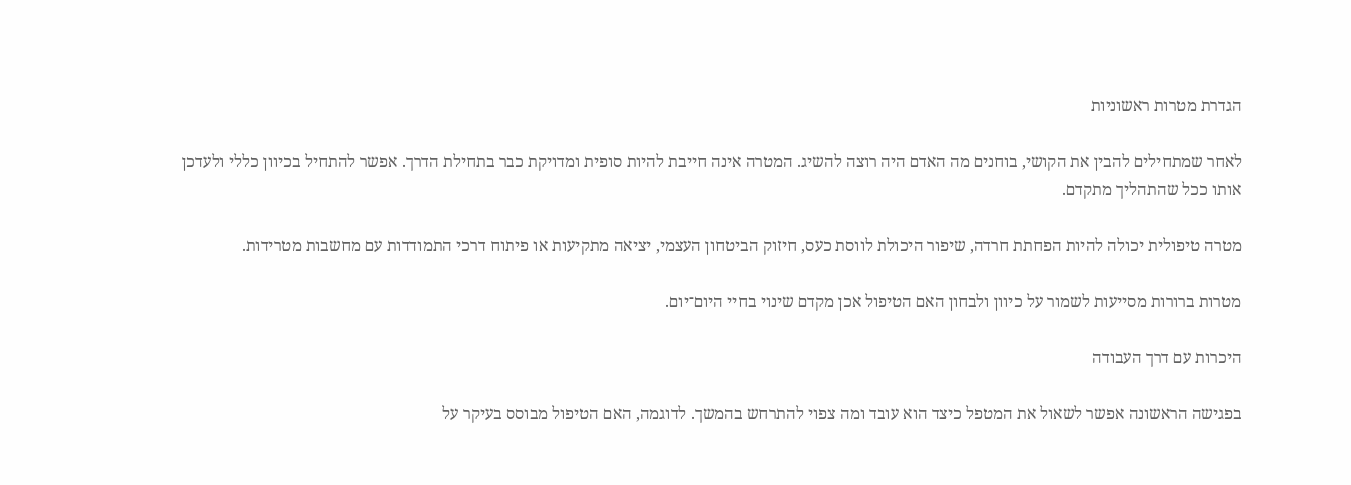הגדרת מטרות ראשוניות

לאחר שמתחילים להבין את הקושי, בוחנים מה האדם היה רוצה להשיג. המטרה אינה חייבת להיות סופית ומדויקת כבר בתחילת הדרך. אפשר להתחיל בכיוון כללי ולעדכן אותו ככל שהתהליך מתקדם.

מטרה טיפולית יכולה להיות הפחתת חרדה, שיפור היכולת לווסת כעס, חיזוק הביטחון העצמי, יציאה מתקיעות או פיתוח דרכי התמודדות עם מחשבות מטרידות.

מטרות ברורות מסייעות לשמור על כיוון ולבחון האם הטיפול אכן מקדם שינוי בחיי היום־יום.

היכרות עם דרך העבודה

בפגישה הראשונה אפשר לשאול את המטפל כיצד הוא עובד ומה צפוי להתרחש בהמשך. לדוגמה, האם הטיפול מבוסס בעיקר על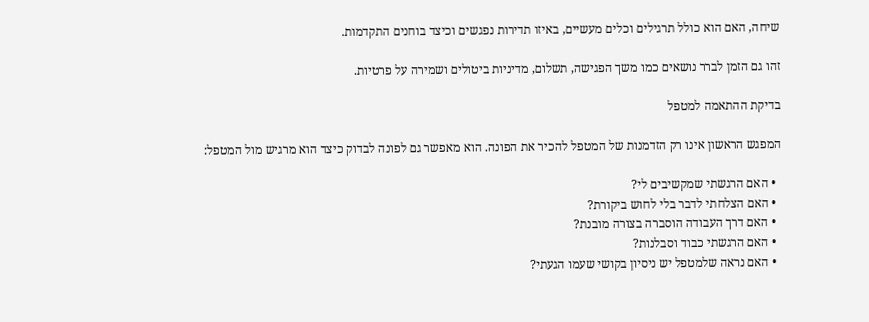שיחה, האם הוא כולל תרגילים וכלים מעשיים, באיזו תדירות נפגשים וכיצד בוחנים התקדמות.

זהו גם הזמן לברר נושאים כמו משך הפגישה, תשלום, מדיניות ביטולים ושמירה על פרטיות.

בדיקת ההתאמה למטפל

המפגש הראשון אינו רק הזדמנות של המטפל להכיר את הפונה. הוא מאפשר גם לפונה לבדוק כיצד הוא מרגיש מול המטפל:

  • האם הרגשתי שמקשיבים לי?
  • האם הצלחתי לדבר בלי לחוש ביקורת?
  • האם דרך העבודה הוסברה בצורה מובנת?
  • האם הרגשתי כבוד וסבלנות?
  • האם נראה שלמטפל יש ניסיון בקושי שעמו הגעתי?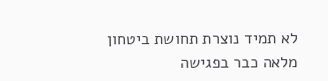לא תמיד נוצרת תחושת ביטחון מלאה כבר בפגישה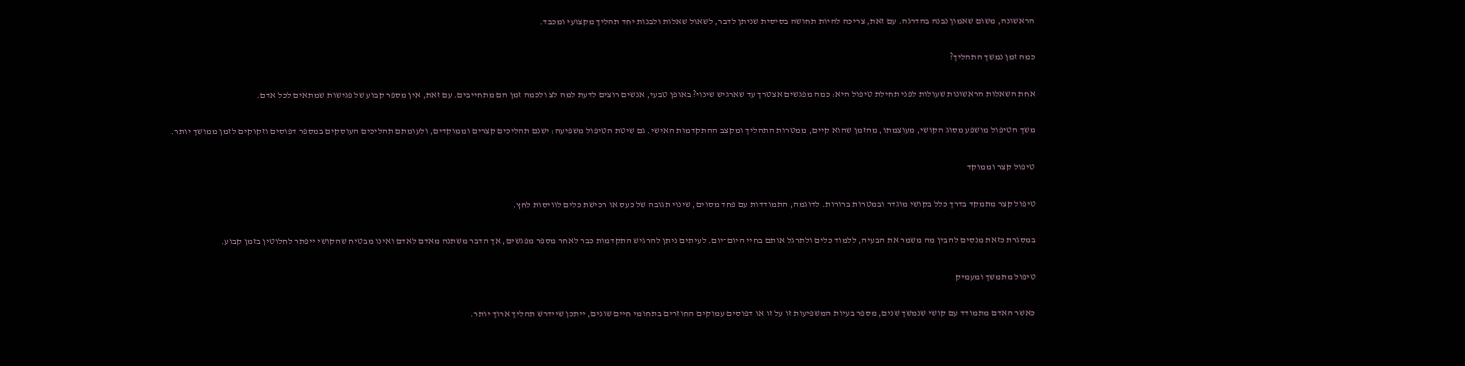הראשונה, משום שאמון נבנה בהדרגה. עם זאת, צריכה להיות תחושה בסיסית שניתן לדבר, לשאול שאלות ולבנות יחד תהליך מקצועי ומכבד.

כמה זמן נמשך התהליך?

אחת השאלות הראשונות שעולות לפני תחילת טיפול היא: כמה מפגשים אצטרך עד שארגיש שינוי? באופן טבעי, אנשים רוצים לדעת למה לצ ולכמה זמן הם מתחייבים. עם זאת, אין מספר קבוע של פגישות שמתאים לכל אדם.

משך הטיפול מושפע מסוג הקושי, מעוצמתו, מהזמן שהוא קיים, ממטרות התהליך ומקצב ההתקדמות האישי. גם שיטת הטיפול משפיעה: ישנם תהליכים קצרים וממוקדים, ולעומתם תהליכים העוסקים במספר דפוסים וזקוקים לזמן ממושך יותר.

טיפול קצר וממוקד

טיפול קצר מתמקד בדרך כלל בקושי מוגדר ובמטרות ברורות. לדוגמה, התמודדות עם פחד מסוים, שינוי תגובה של כעס או רכישת כלים לוויסות לחץ.

במסגרת כזאת מנסים להבין מה משמר את הבעיה, ללמוד כלים ולתרגל אותם בחיי היום־יום. לעיתים ניתן להרגיש התקדמות כבר לאחר מספר מפגשים, אך הדבר משתנה מאדם לאדם ואינו מבטיח שהקושי ייפתר לחלוטין בזמן קבוע.

טיפול מתמשך ומעמיק

כאשר האדם מתמודד עם קושי שנמשך שנים, מספר בעיות המשפיעות זו על זו או דפוסים עמוקים החוזרים בתחומי חיים שונים, ייתכן שיידרש תהליך ארוך יותר.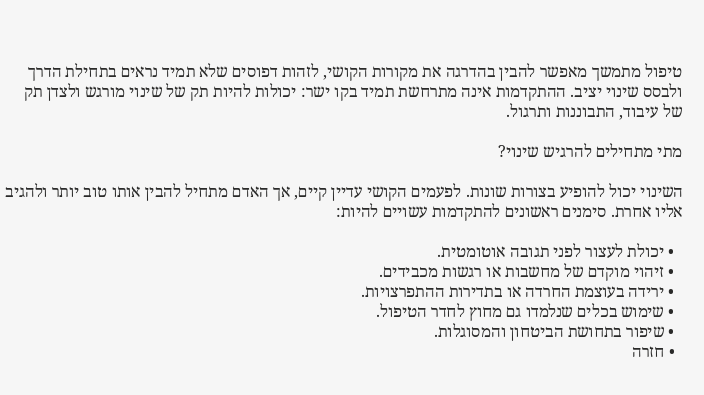טיפול מתמשך מאפשר להבין בהדרגה את מקורות הקושי, לזהות דפוסים שלא תמיד נראים בתחילת הדרך ולבסס שינוי יציב. ההתקדמות אינה מתרחשת תמיד בקו ישר: יכולות להיות תק של שינוי מורגש ולצדן תק של עיבוד, התבוננות ותרגול.

מתי מתחילים להרגיש שינוי?

השינוי יכול להופיע בצורות שונות. לפעמים הקושי עדיין קיים, אך האדם מתחיל להבין אותו טוב יותר ולהגיב אליו אחרת. סימנים ראשונים להתקדמות עשויים להיות:

  • יכולת לעצור לפני תגובה אוטומטית.
  • זיהוי מוקדם של מחשבות או רגשות מכבידים.
  • ירידה בעוצמת החרדה או בתדירות ההתפרצויות.
  • שימוש בכלים שנלמדו גם מחוץ לחדר הטיפול.
  • שיפור בתחושת הביטחון והמסוגלות.
  • חזרה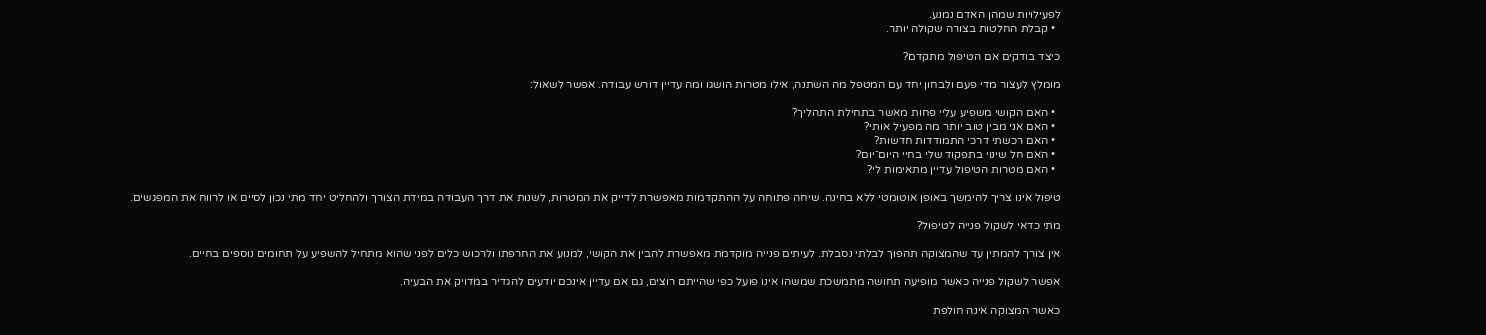לפעילויות שמהן האדם נמנע.
  • קבלת החלטות בצורה שקולה יותר.

כיצד בודקים אם הטיפול מתקדם?

מומלץ לעצור מדי פעם ולבחון יחד עם המטפל מה השתנה, אילו מטרות הושגו ומה עדיין דורש עבודה. אפשר לשאול:

  • האם הקושי משפיע עליי פחות מאשר בתחילת התהליך?
  • האם אני מבין טוב יותר מה מפעיל אותי?
  • האם רכשתי דרכי התמודדות חדשות?
  • האם חל שינוי בתפקוד שלי בחיי היום־יום?
  • האם מטרות הטיפול עדיין מתאימות לי?

טיפול אינו צריך להימשך באופן אוטומטי ללא בחינה. שיחה פתוחה על ההתקדמות מאפשרת לדייק את המטרות, לשנות את דרך העבודה במידת הצורך ולהחליט יחד מתי נכון לסיים או לרווח את המפגשים.

מתי כדאי לשקול פנייה לטיפול?

אין צורך להמתין עד שהמצוקה תהפוך לבלתי נסבלת. לעיתים פנייה מוקדמת מאפשרת להבין את הקושי, למנוע את החרפתו ולרכוש כלים לפני שהוא מתחיל להשפיע על תחומים נוספים בחיים.

אפשר לשקול פנייה כאשר מופיעה תחושה מתמשכת שמשהו אינו פועל כפי שהייתם רוצים, גם אם עדיין אינכם יודעים להגדיר במדויק את הבעיה.

כאשר המצוקה אינה חולפת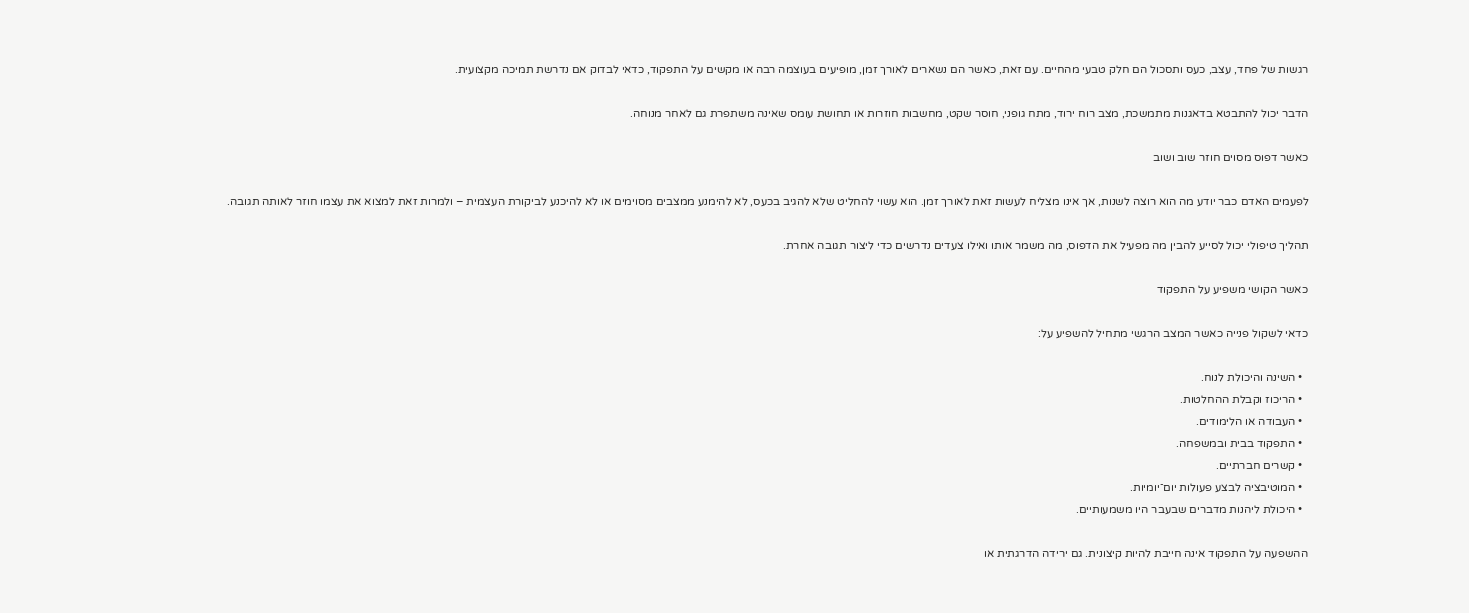רגשות של פחד, עצב, כעס ותסכול הם חלק טבעי מהחיים. עם זאת, כאשר הם נשארים לאורך זמן, מופיעים בעוצמה רבה או מקשים על התפקוד, כדאי לבדוק אם נדרשת תמיכה מקצועית.

הדבר יכול להתבטא בדאגנות מתמשכת, מצב רוח ירוד, מתח גופני, חוסר שקט, מחשבות חוזרות או תחושת עומס שאינה משתפרת גם לאחר מנוחה.

כאשר דפוס מסוים חוזר שוב ושוב

לפעמים האדם כבר יודע מה הוא רוצה לשנות, אך אינו מצליח לעשות זאת לאורך זמן. הוא עשוי להחליט שלא להגיב בכעס, לא להימנע ממצבים מסוימים או לא להיכנע לביקורת העצמית – ולמרות זאת למצוא את עצמו חוזר לאותה תגובה.

תהליך טיפולי יכול לסייע להבין מה מפעיל את הדפוס, מה משמר אותו ואילו צעדים נדרשים כדי ליצור תגובה אחרת.

כאשר הקושי משפיע על התפקוד

כדאי לשקול פנייה כאשר המצב הרגשי מתחיל להשפיע על:

  • השינה והיכולת לנוח.
  • הריכוז וקבלת ההחלטות.
  • העבודה או הלימודים.
  • התפקוד בבית ובמשפחה.
  • קשרים חברתיים.
  • המוטיבציה לבצע פעולות יום־יומיות.
  • היכולת ליהנות מדברים שבעבר היו משמעותיים.

ההשפעה על התפקוד אינה חייבת להיות קיצונית. גם ירידה הדרגתית או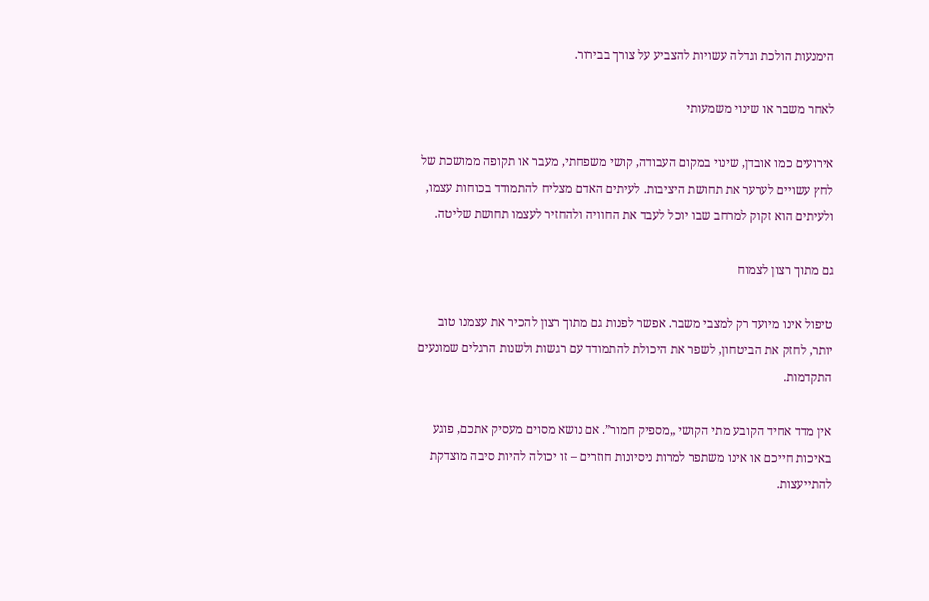הימנעות הולכת וגדלה עשויות להצביע על צורך בבירור.

לאחר משבר או שינוי משמעותי

אירועים כמו אובדן, שינוי במקום העבודה, קושי משפחתי, מעבר או תקופה ממושכת של לחץ עשויים לערער את תחושת היציבות. לעיתים האדם מצליח להתמודד בכוחות עצמו, ולעיתים הוא זקוק למרחב שבו יוכל לעבד את החוויה ולהחזיר לעצמו תחושת שליטה.

גם מתוך רצון לצמוח

טיפול אינו מיועד רק למצבי משבר. אפשר לפנות גם מתוך רצון להכיר את עצמנו טוב יותר, לחזק את הביטחון, לשפר את היכולת להתמודד עם רגשות ולשנות הרגלים שמונעים התקדמות.

אין מדד אחיד הקובע מתי הקושי „מספיק חמור”. אם נושא מסוים מעסיק אתכם, פוגע באיכות חייכם או אינו משתפר למרות ניסיונות חוזרים – זו יכולה להיות סיבה מוצדקת להתייעצות.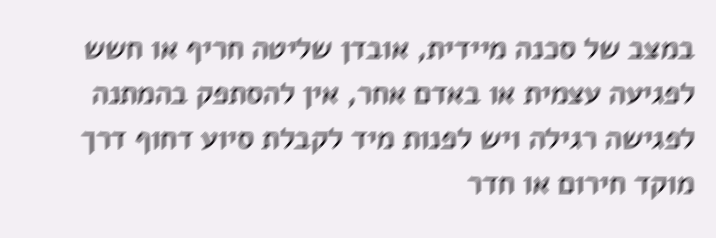במצב של סכנה מיידית, אובדן שליטה חריף או חשש לפגיעה עצמית או באדם אחר, אין להסתפק בהמתנה לפגישה רגילה ויש לפנות מיד לקבלת סיוע דחוף דרך מוקד חירום או חדר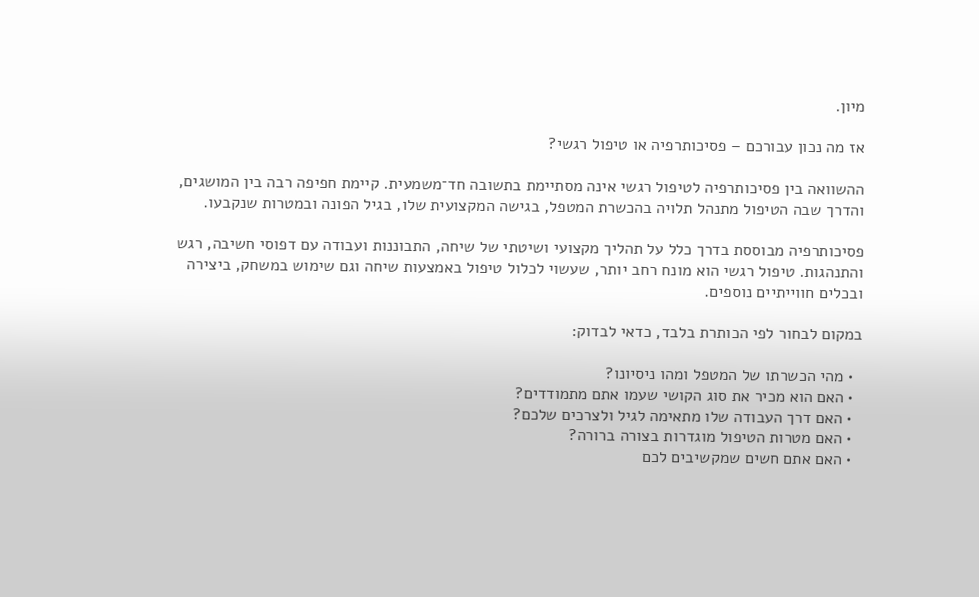מיון.

אז מה נכון עבורכם – פסיכותרפיה או טיפול רגשי?

ההשוואה בין פסיכותרפיה לטיפול רגשי אינה מסתיימת בתשובה חד־משמעית. קיימת חפיפה רבה בין המושגים, והדרך שבה הטיפול מתנהל תלויה בהכשרת המטפל, בגישה המקצועית שלו, בגיל הפונה ובמטרות שנקבעו.

פסיכותרפיה מבוססת בדרך כלל על תהליך מקצועי ושיטתי של שיחה, התבוננות ועבודה עם דפוסי חשיבה, רגש והתנהגות. טיפול רגשי הוא מונח רחב יותר, שעשוי לכלול טיפול באמצעות שיחה וגם שימוש במשחק, ביצירה ובכלים חווייתיים נוספים.

במקום לבחור לפי הכותרת בלבד, כדאי לבדוק:

  • מהי הכשרתו של המטפל ומהו ניסיונו?
  • האם הוא מכיר את סוג הקושי שעמו אתם מתמודדים?
  • האם דרך העבודה שלו מתאימה לגיל ולצרכים שלכם?
  • האם מטרות הטיפול מוגדרות בצורה ברורה?
  • האם אתם חשים שמקשיבים לכם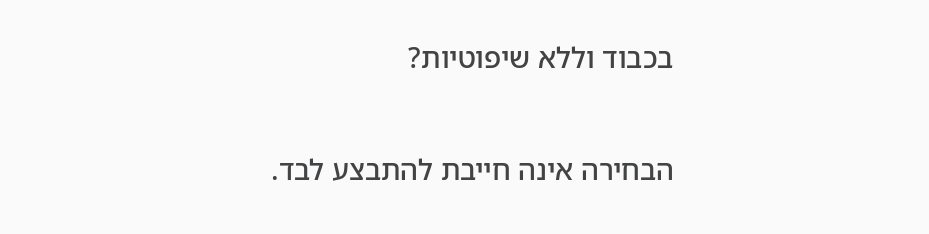בכבוד וללא שיפוטיות?

הבחירה אינה חייבת להתבצע לבד.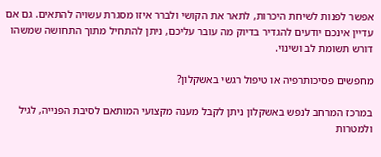אפשר לפנות לשיחת היכרות, לתאר את הקושי ולברר איזו מסגרת עשויה להתאים. גם אם עדיין אינכם יודעים להגדיר בדיוק מה עובר עליכם, ניתן להתחיל מתוך התחושה שמשהו דורש תשומת לב ושינוי.

מחפשים פסיכותרפיה או טיפול רגשי באשקלון?

במרכז המרחב לנפש באשקלון ניתן לקבל מענה מקצועי המותאם לסיבת הפנייה, לגיל ולמטרות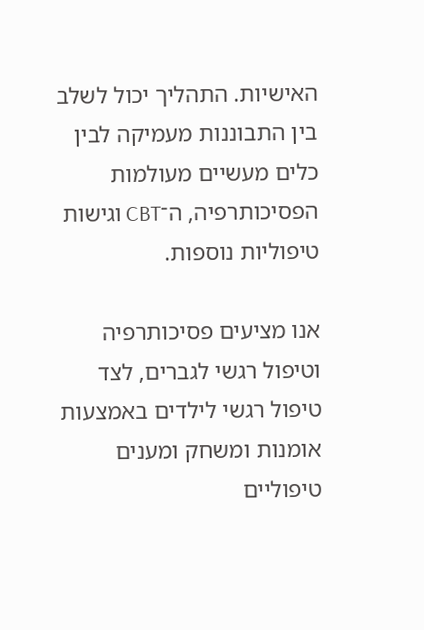האישיות. התהליך יכול לשלב בין התבוננות מעמיקה לבין כלים מעשיים מעולמות הפסיכותרפיה, ה־CBT וגישות טיפוליות נוספות.

אנו מציעים פסיכותרפיה וטיפול רגשי לגברים, לצד טיפול רגשי לילדים באמצעות אומנות ומשחק ומענים טיפוליים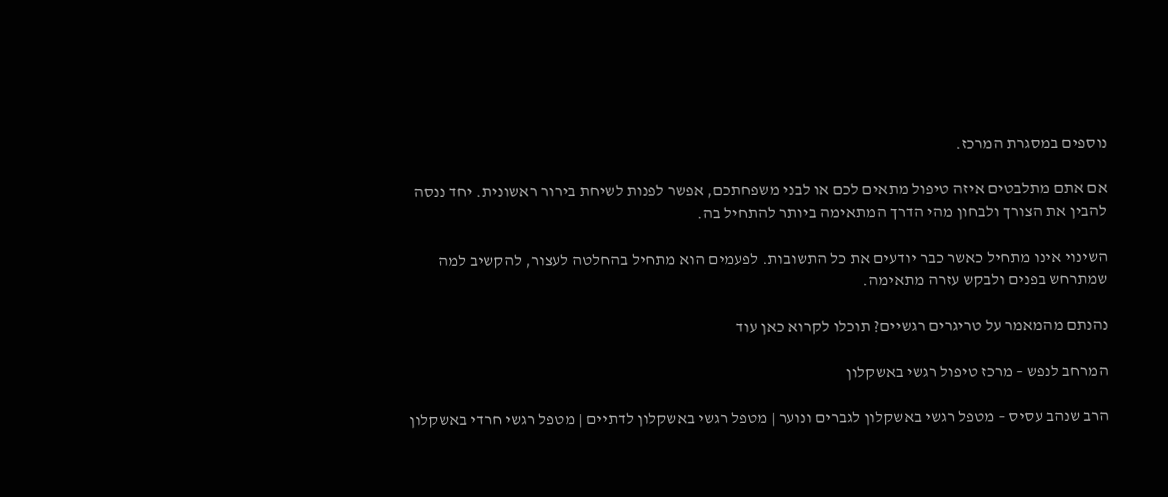נוספים במסגרת המרכז.

אם אתם מתלבטים איזה טיפול מתאים לכם או לבני משפחתכם, אפשר לפנות לשיחת בירור ראשונית. יחד ננסה להבין את הצורך ולבחון מהי הדרך המתאימה ביותר להתחיל בה.

השינוי אינו מתחיל כאשר כבר יודעים את כל התשובות. לפעמים הוא מתחיל בהחלטה לעצור, להקשיב למה שמתרחש בפנים ולבקש עזרה מתאימה.

נהנתם מהמאמר על טריגרים רגשיים? תוכלו לקרוא כאן עוד

המרחב לנפש – מרכז טיפול רגשי באשקלון

הרב שנהב עסיס – מטפל רגשי באשקלון לגברים ונוער | מטפל רגשי באשקלון לדתיים | מטפל רגשי חרדי באשקלון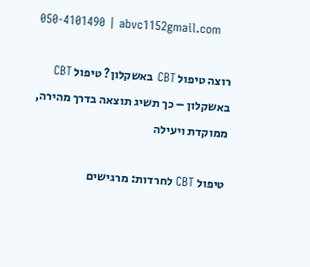050-4101490 | abvc1152gmail.com

רוצה טיפול CBT באשקלון? טיפול CBT באשקלון – כך תשיג תוצאה בדרך מהירה, ממוקדת ויעילה

טיפול CBT לחרדות: מרגישים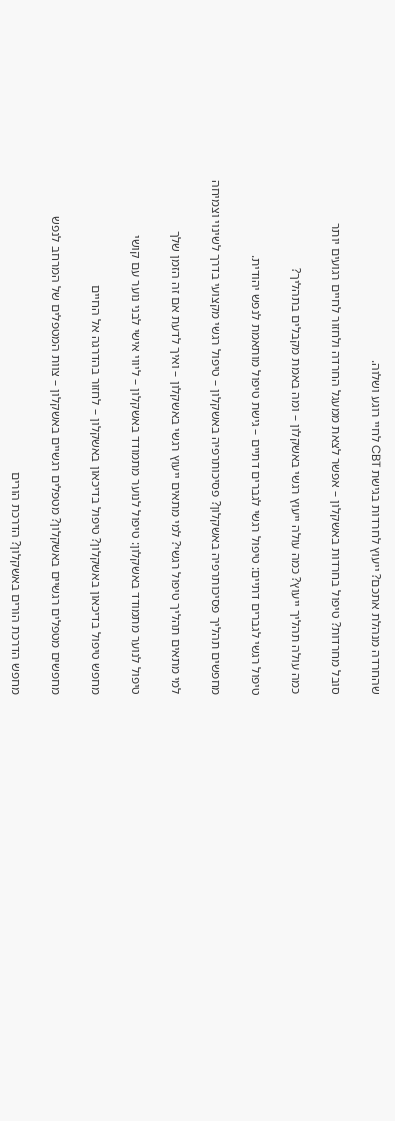שהחרדה מנהלת אתכם? ייעוץ לחרדות בגישת CBT לחיי רוגע ושלוה.

סובל מחרדות? טיפול בחרדות באשקלון – אפשר לצאת ממעגל החרדה ולחזור לחיים רגועים יותר

כמה עולה תהליך ייעוץ? כמה עולה ייעוץ רגשי באשקלון – ומה באמת מקבלים בתהליך?

טיפול רגשי לגברים דתיים: טיפול רגשי לגברים דתיים – גישת טיפול מותאמת לנפש יהודית.

מחפשים תהליך פסיכותרפיה באשקלון? פסיכותרפיה באשקלון – טיפול רגשי מקצועי בדרך לשינוי וצמיחה

למי מתאים תהליך טיפול רגשי? למי מתאים ייעוץ רגשי באשקלון – ואיך לדעת אם זה הזמן שלך

טיפול לנוער מתמודד באשקלון: טיפול לנוער מתמודד באשקלון – ליווי אישי לבני נוער עם קושי

מחפש טיפול בדיכאון באשקלון? טיפול בדיכאון באשקלון – לחזור בהדרגה אל החיים

מחפשים מטפלים רגשיים באשקלון? מטפלים רגשיים באשקלון – צוות המטפלים של המרחב לנפש

מחפש הדרכת הורים באשקלון? הדרכת הורים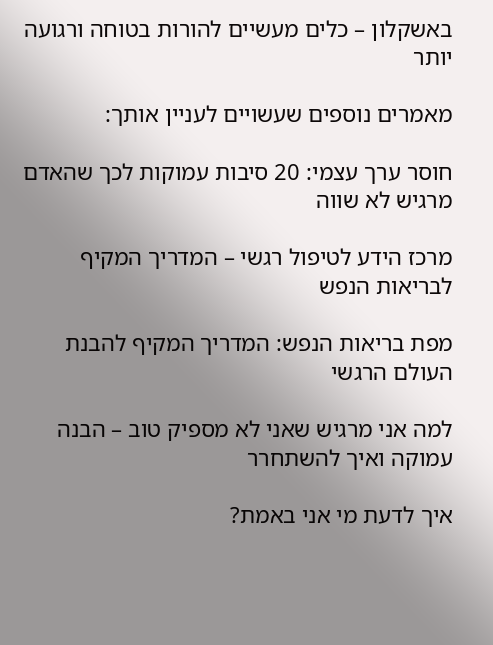באשקלון – כלים מעשיים להורות בטוחה ורגועה יותר

מאמרים נוספים שעשויים לעניין אותך:

חוסר ערך עצמי: 20 סיבות עמוקות לכך שהאדם מרגיש לא שווה

מרכז הידע לטיפול רגשי – המדריך המקיף לבריאות הנפש

מפת בריאות הנפש: המדריך המקיף להבנת העולם הרגשי

למה אני מרגיש שאני לא מספיק טוב – הבנה עמוקה ואיך להשתחרר

איך לדעת מי אני באמת?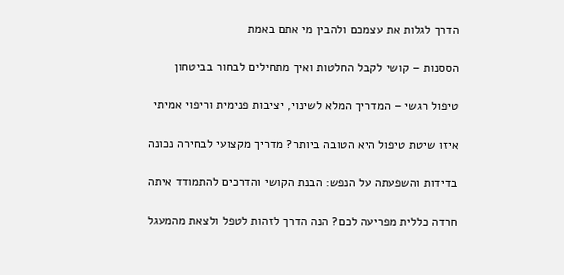הדרך לגלות את עצמכם ולהבין מי אתם באמת

הססנות – קושי לקבל החלטות ואיך מתחילים לבחור בביטחון

טיפול רגשי – המדריך המלא לשינוי, יציבות פנימית וריפוי אמיתי

איזו שיטת טיפול היא הטובה ביותר? מדריך מקצועי לבחירה נכונה

בדידות והשפעתה על הנפש: הבנת הקושי והדרכים להתמודד איתה

חרדה כללית מפריעה לכם? הנה הדרך לזהות לטפל ולצאת מהמעגל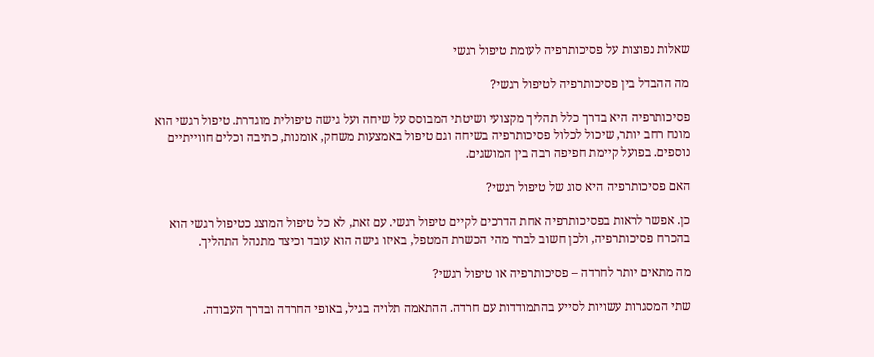שאלות נפוצות על פסיכותרפיה לעומת טיפול רגשי

מה ההבדל בין פסיכותרפיה לטיפול רגשי?

פסיכותרפיה היא בדרך כלל תהליך מקצועי ושיטתי המבוסס על שיחה ועל גישה טיפולית מוגדרת. טיפול רגשי הוא מונח רחב יותר, שיכול לכלול פסיכותרפיה בשיחה וגם טיפול באמצעות משחק, אומנות, כתיבה וכלים חווייתיים נוספים. בפועל קיימת חפיפה רבה בין המושגים.

האם פסיכותרפיה היא סוג של טיפול רגשי?

כן. אפשר לראות בפסיכותרפיה אחת הדרכים לקיים טיפול רגשי. עם זאת, לא כל טיפול המוצג כטיפול רגשי הוא בהכרח פסיכותרפיה, ולכן חשוב לברר מהי הכשרת המטפל, באיזו גישה הוא עובד וכיצד מתנהל התהליך.

מה מתאים יותר לחרדה – פסיכותרפיה או טיפול רגשי?

שתי המסגרות עשויות לסייע בהתמודדות עם חרדה. ההתאמה תלויה בגיל, באופי החרדה ובדרך העבודה.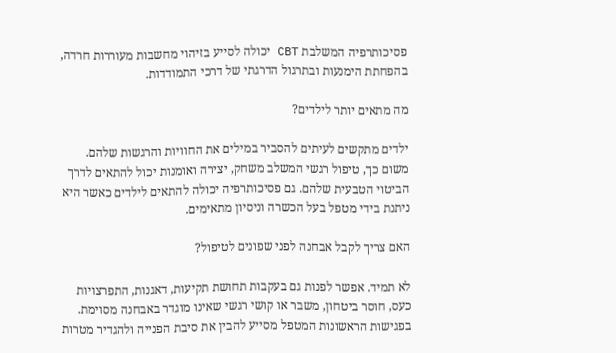פסיכותרפיה המשלבת CBT יכולה לסייע בזיהוי מחשבות מעוררות חרדה, בהפחתת הימנעות ובתרגול הדרגתי של דרכי התמודדות.

מה מתאים יותר לילדים?

ילדים מתקשים לעיתים להסביר במילים את החוויות והרגשות שלהם. משום כך, טיפול רגשי המשלב משחק, יצירה ואומנות יכול להתאים לדרך הביטוי הטבעית שלהם. גם פסיכותרפיה יכולה להתאים לילדים כאשר היא ניתנת בידי מטפל בעל הכשרה וניסיון מתאימים.

האם צריך לקבל אבחנה לפני שפונים לטיפול?

לא תמיד. אפשר לפנות גם בעקבות תחושת תקיעות, דאגנות, התפרצויות כעס, חוסר ביטחון, משבר או קושי רגשי שאינו מוגדר באבחנה מסוימת. בפגישות הראשונות המטפל מסייע להבין את סיבת הפנייה ולהגדיר מטרות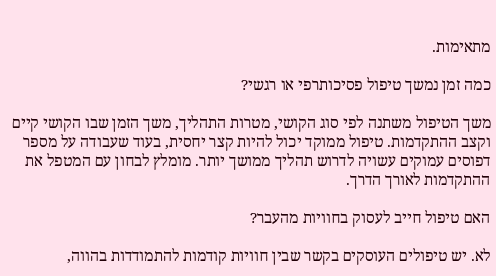מתאימות.

כמה זמן נמשך טיפול פסיכותרפי או רגשי?

משך הטיפול משתנה לפי סוג הקושי, מטרות התהליך, משך הזמן שבו הקושי קיים וקצב ההתקדמות. טיפול ממוקד יכול להיות קצר יחסית, בעוד שעבודה על מספר דפוסים עמוקים עשויה לדרוש תהליך ממושך יותר. מומלץ לבחון עם המטפל את ההתקדמות לאורך הדרך.

האם טיפול חייב לעסוק בחוויות מהעבר?

לא. יש טיפולים העוסקים בקשר שבין חוויות קודמות להתמודדות בהווה,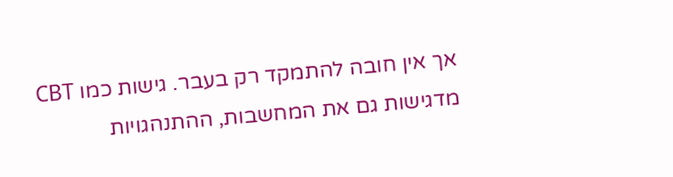אך אין חובה להתמקד רק בעבר. גישות כמו CBT מדגישות גם את המחשבות, ההתנהגויות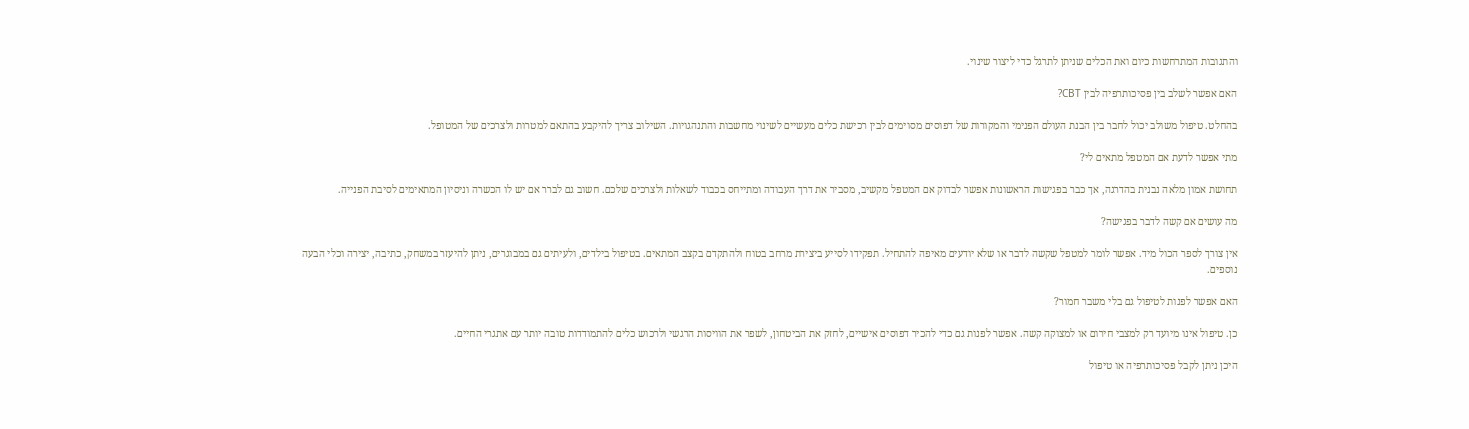והתגובות המתרחשות כיום ואת הכלים שניתן לתרגל כדי ליצור שינוי.

האם אפשר לשלב בין פסיכותרפיה לבין CBT?

בהחלט. טיפול משולב יכול לחבר בין הבנת העולם הפנימי והמקורות של דפוסים מסוימים לבין רכישת כלים מעשיים לשינוי מחשבות והתנהגויות. השילוב צריך להיקבע בהתאם למטרות ולצרכים של המטופל.

מתי אפשר לדעת אם המטפל מתאים לי?

תחושת אמון מלאה נבנית בהדרגה, אך כבר בפגישות הראשונות אפשר לבדוק אם המטפל מקשיב, מסביר את דרך העבודה ומתייחס בכבוד לשאלות ולצרכים שלכם. חשוב גם לברר אם יש לו הכשרה וניסיון המתאימים לסיבת הפנייה.

מה עושים אם קשה לדבר בפגישה?

אין צורך לספר הכול מיד. אפשר לומר למטפל שקשה לדבר או שלא יודעים מאיפה להתחיל. תפקידו לסייע ביצירת מרחב בטוח ולהתקדם בקצב המתאים. בטיפול בילדים, ולעיתים גם במבוגרים, ניתן להיעזר במשחק, כתיבה, יצירה וכלי הבעה נוספים.

האם אפשר לפנות לטיפול גם בלי משבר חמור?

כן. טיפול אינו מיועד רק למצבי חירום או למצוקה קשה. אפשר לפנות גם כדי להכיר דפוסים אישיים, לחזק את הביטחון, לשפר את הוויסות הרגשי ולרכוש כלים להתמודדות טובה יותר עם אתגרי החיים.

היכן ניתן לקבל פסיכותרפיה או טיפול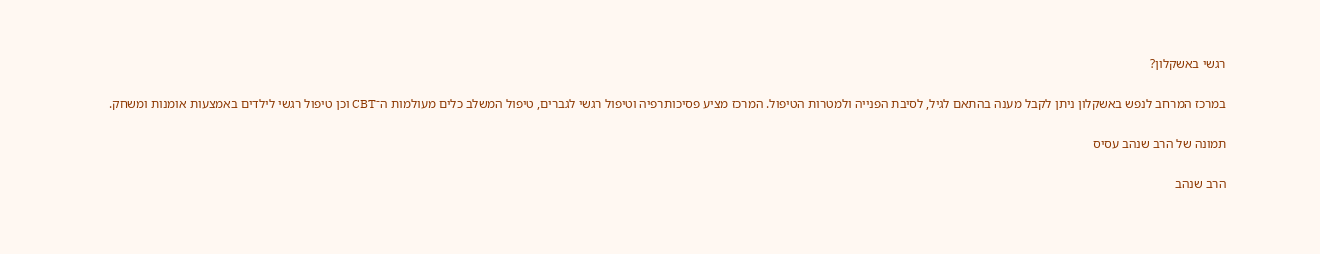רגשי באשקלון?

במרכז המרחב לנפש באשקלון ניתן לקבל מענה בהתאם לגיל, לסיבת הפנייה ולמטרות הטיפול. המרכז מציע פסיכותרפיה וטיפול רגשי לגברים, טיפול המשלב כלים מעולמות ה־CBT וכן טיפול רגשי לילדים באמצעות אומנות ומשחק.

תמונה של הרב שנהב עסיס

הרב שנהב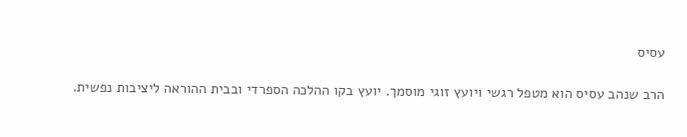עסיס

הרב שנהב עסיס הוא מטפל רגשי ויועץ זוגי מוסמך. יועץ בקו ההלכה הספרדי ובבית ההוראה ליציבות נפשית.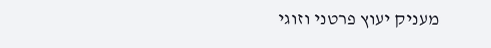מעניק יעוץ פרטני וזוגי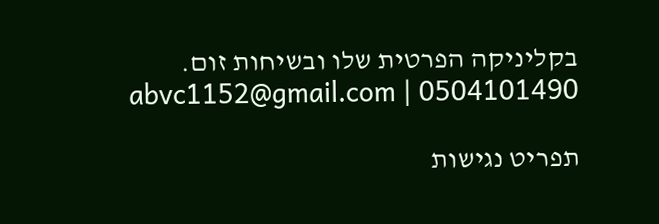בקליניקה הפרטית שלו ובשיחות זום. 0504101490 | abvc1152@gmail.com

תפריט נגישות